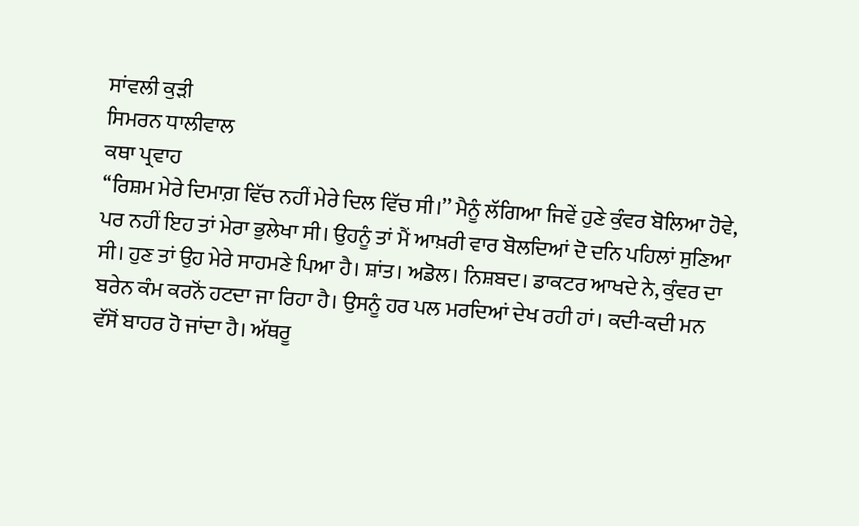ਸਾਂਵਲੀ ਕੁੜੀ
ਸਿਮਰਨ ਧਾਲੀਵਾਲ
ਕਥਾ ਪ੍ਰਵਾਹ
‘‘ਰਿਸ਼ਮ ਮੇਰੇ ਦਿਮਾਗ਼ ਵਿੱਚ ਨਹੀਂ ਮੇਰੇ ਦਿਲ ਵਿੱਚ ਸੀ।’’ ਮੈਨੂੰ ਲੱਗਿਆ ਜਿਵੇਂ ਹੁਣੇ ਕੁੰਵਰ ਬੋਲਿਆ ਹੋਵੇ, ਪਰ ਨਹੀਂ ਇਹ ਤਾਂ ਮੇਰਾ ਭੁਲੇਖਾ ਸੀ। ਉਹਨੂੰ ਤਾਂ ਮੈਂ ਆਖ਼ਰੀ ਵਾਰ ਬੋਲਦਿਆਂ ਦੋ ਦਨਿ ਪਹਿਲਾਂ ਸੁਣਿਆ ਸੀ। ਹੁਣ ਤਾਂ ਉਹ ਮੇਰੇ ਸਾਹਮਣੇ ਪਿਆ ਹੈ। ਸ਼ਾਂਤ। ਅਡੋਲ। ਨਿਸ਼ਬਦ। ਡਾਕਟਰ ਆਖਦੇ ਨੇ, ਕੁੰਵਰ ਦਾ ਬਰੇਨ ਕੰਮ ਕਰਨੋਂ ਹਟਦਾ ਜਾ ਰਿਹਾ ਹੈ। ਉਸਨੂੰ ਹਰ ਪਲ ਮਰਦਿਆਂ ਦੇਖ ਰਹੀ ਹਾਂ। ਕਦੀ-ਕਦੀ ਮਨ ਵੱਸੋਂ ਬਾਹਰ ਹੋ ਜਾਂਦਾ ਹੈ। ਅੱਥਰੂ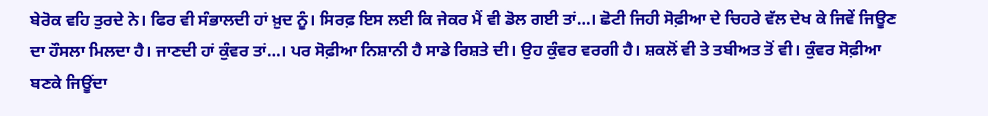ਬੇਰੋਕ ਵਹਿ ਤੁਰਦੇ ਨੇ। ਫਿਰ ਵੀ ਸੰਭਾਲਦੀ ਹਾਂ ਖ਼ੁਦ ਨੂੰ। ਸਿਰਫ਼ ਇਸ ਲਈ ਕਿ ਜੇਕਰ ਮੈਂ ਵੀ ਡੋਲ ਗਈ ਤਾਂ…। ਛੋਟੀ ਜਿਹੀ ਸੋਫ਼ੀਆ ਦੇ ਚਿਹਰੇ ਵੱਲ ਦੇਖ ਕੇ ਜਿਵੇਂ ਜਿਊਣ ਦਾ ਹੌਸਲਾ ਮਿਲਦਾ ਹੈ। ਜਾਣਦੀ ਹਾਂ ਕੁੰਵਰ ਤਾਂ…। ਪਰ ਸੋਫ਼ੀਆ ਨਿਸ਼ਾਨੀ ਹੈ ਸਾਡੇ ਰਿਸ਼ਤੇ ਦੀ। ਉਹ ਕੁੰਵਰ ਵਰਗੀ ਹੈ। ਸ਼ਕਲੋਂ ਵੀ ਤੇ ਤਬੀਅਤ ਤੋਂ ਵੀ। ਕੁੰਵਰ ਸੋਫ਼ੀਆ ਬਣਕੇ ਜਿਊਂਦਾ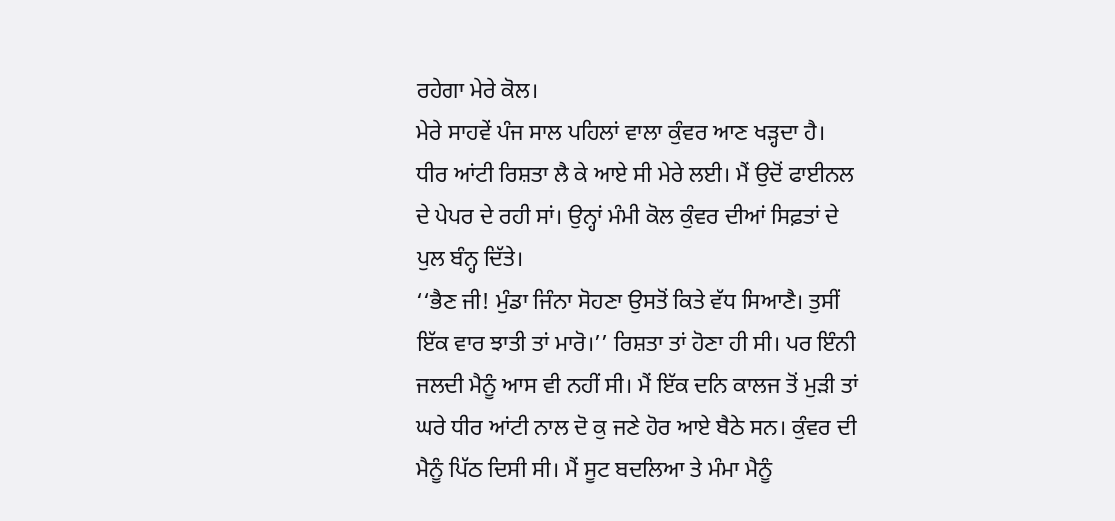ਰਹੇਗਾ ਮੇਰੇ ਕੋਲ।
ਮੇਰੇ ਸਾਹਵੇਂ ਪੰਜ ਸਾਲ ਪਹਿਲਾਂ ਵਾਲਾ ਕੁੰਵਰ ਆਣ ਖੜ੍ਹਦਾ ਹੈ।
ਧੀਰ ਆਂਟੀ ਰਿਸ਼ਤਾ ਲੈ ਕੇ ਆਏ ਸੀ ਮੇਰੇ ਲਈ। ਮੈਂ ਉਦੋਂ ਫਾਈਨਲ ਦੇ ਪੇਪਰ ਦੇ ਰਹੀ ਸਾਂ। ਉਨ੍ਹਾਂ ਮੰਮੀ ਕੋਲ ਕੁੰਵਰ ਦੀਆਂ ਸਿਫ਼ਤਾਂ ਦੇ ਪੁਲ ਬੰਨ੍ਹ ਦਿੱਤੇ।
‘‘ਭੈਣ ਜੀ! ਮੁੰਡਾ ਜਿੰਨਾ ਸੋਹਣਾ ਉਸਤੋਂ ਕਿਤੇ ਵੱਧ ਸਿਆਣੈ। ਤੁਸੀਂ ਇੱਕ ਵਾਰ ਝਾਤੀ ਤਾਂ ਮਾਰੋ।’’ ਰਿਸ਼ਤਾ ਤਾਂ ਹੋਣਾ ਹੀ ਸੀ। ਪਰ ਇੰਨੀ ਜਲਦੀ ਮੈਨੂੰ ਆਸ ਵੀ ਨਹੀਂ ਸੀ। ਮੈਂ ਇੱਕ ਦਨਿ ਕਾਲਜ ਤੋਂ ਮੁੜੀ ਤਾਂ ਘਰੇ ਧੀਰ ਆਂਟੀ ਨਾਲ ਦੋ ਕੁ ਜਣੇ ਹੋਰ ਆਏ ਬੈਠੇ ਸਨ। ਕੁੰਵਰ ਦੀ ਮੈਨੂੰ ਪਿੱਠ ਦਿਸੀ ਸੀ। ਮੈਂ ਸੂਟ ਬਦਲਿਆ ਤੇ ਮੰਮਾ ਮੈਨੂੰ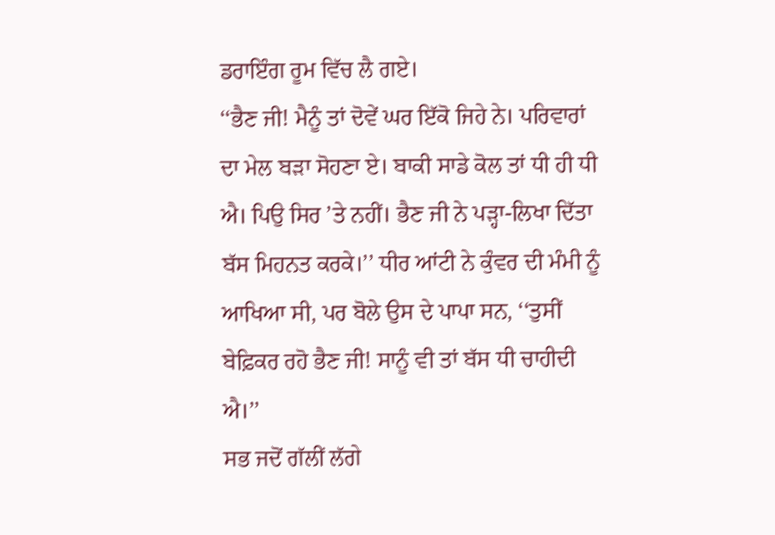ਡਰਾਇੰਗ ਰੂਮ ਵਿੱਚ ਲੈ ਗਏ।
‘‘ਭੈਣ ਜੀ! ਮੈਨੂੰ ਤਾਂ ਦੋਵੇਂ ਘਰ ਇੱਕੋ ਜਿਹੇ ਨੇ। ਪਰਿਵਾਰਾਂ ਦਾ ਮੇਲ ਬੜਾ ਸੋਹਣਾ ਏ। ਬਾਕੀ ਸਾਡੇ ਕੋਲ ਤਾਂ ਧੀ ਹੀ ਧੀ ਐ। ਪਿਉ ਸਿਰ ’ਤੇ ਨਹੀਂ। ਭੈਣ ਜੀ ਨੇ ਪੜ੍ਹਾ-ਲਿਖਾ ਦਿੱਤਾ ਬੱਸ ਮਿਹਨਤ ਕਰਕੇ।’’ ਧੀਰ ਆਂਟੀ ਨੇ ਕੁੰਵਰ ਦੀ ਮੰਮੀ ਨੂੰ ਆਖਿਆ ਸੀ, ਪਰ ਬੋਲੇ ਉਸ ਦੇ ਪਾਪਾ ਸਨ, ‘‘ਤੁਸੀਂ ਬੇਫ਼ਿਕਰ ਰਹੋ ਭੈਣ ਜੀ! ਸਾਨੂੰ ਵੀ ਤਾਂ ਬੱਸ ਧੀ ਚਾਹੀਦੀ ਐ।’’
ਸਭ ਜਦੋਂ ਗੱਲੀਂ ਲੱਗੇ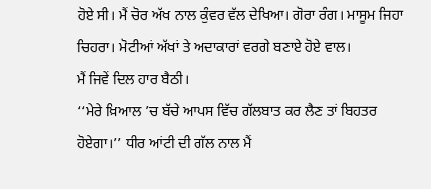ਹੋਏ ਸੀ। ਮੈਂ ਚੋਰ ਅੱਖ ਨਾਲ ਕੁੰਵਰ ਵੱਲ ਦੇਖਿਆ। ਗੋਰਾ ਰੰਗ। ਮਾਸੂਮ ਜਿਹਾ ਚਿਹਰਾ। ਮੋਟੀਆਂ ਅੱਖਾਂ ਤੇ ਅਦਾਕਾਰਾਂ ਵਰਗੇ ਬਣਾਏ ਹੋਏ ਵਾਲ।
ਮੈਂ ਜਿਵੇਂ ਦਿਲ ਹਾਰ ਬੈਠੀ।
‘‘ਮੇਰੇ ਖ਼ਿਆਲ ’ਚ ਬੱਚੇ ਆਪਸ ਵਿੱਚ ਗੱਲਬਾਤ ਕਰ ਲੈਣ ਤਾਂ ਬਿਹਤਰ ਹੋਏਗਾ।’’ ਧੀਰ ਆਂਟੀ ਦੀ ਗੱਲ ਨਾਲ ਮੈਂ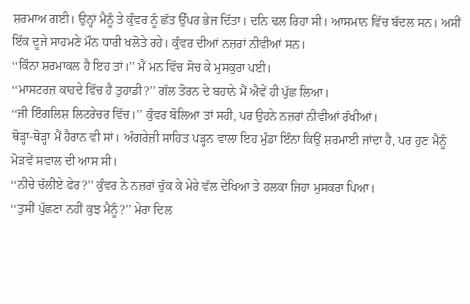ਸ਼ਰਮਾਅ ਗਈ। ਉਨ੍ਹਾਂ ਮੈਨੂੰ ਤੇ ਕੁੰਵਰ ਨੂੰ ਛੱਤ ਉੱਪਰ ਭੇਜ ਦਿੱਤਾ। ਦਨਿ ਢਲ ਰਿਹਾ ਸੀ। ਆਸਮਾਨ ਵਿੱਚ ਬੱਦਲ ਸਨ। ਅਸੀਂ ਇੱਕ ਦੂਜੇ ਸਾਹਮਣੇ ਮੌਨ ਧਾਰੀ ਖਲੋਤੇ ਰਹੇ। ਕੁੰਵਰ ਦੀਆਂ ਨਜ਼ਰਾਂ ਨੀਵੀਆਂ ਸਨ।
‘‘ਕਿੰਨਾ ਸ਼ਰਮਾਕਲ ਹੈ ਇਹ ਤਾਂ।’’ ਮੈਂ ਮਨ ਵਿੱਚ ਸੋਚ ਕੇ ਮੁਸਕੁਰਾ ਪਈ।
‘‘ਮਾਸਟਰਜ਼ ਕਾਹਦੇ ਵਿੱਚ ਹੈ ਤੁਹਾਡੀ?’’ ਗੱਲ ਤੋਰਨ ਦੇ ਬਹਾਨੇ ਮੈਂ ਐਵੇਂ ਹੀ ਪੁੱਛ ਲਿਆ।
‘‘ਜੀ ਇੰਗਲਿਸ਼ ਲਿਟਰੇਚਰ ਵਿੱਚ।’’ ਕੁੰਵਰ ਬੋਲਿਆ ਤਾਂ ਸਹੀ, ਪਰ ਉਹਨੇ ਨਜ਼ਰਾਂ ਨੀਵੀਆਂ ਰੱਖੀਆਂ।
ਥੋੜ੍ਹਾ-ਥੋੜ੍ਹਾ ਮੈਂ ਹੈਰਾਨ ਵੀ ਸਾਂ। ਅੰਗਰੇਜ਼ੀ ਸਾਹਿਤ ਪੜ੍ਹਨ ਵਾਲਾ ਇਹ ਮੁੰਡਾ ਇੰਨਾ ਕਿਉਂ ਸ਼ਰਮਾਈ ਜਾਂਦਾ ਹੈ, ਪਰ ਹੁਣ ਮੈਨੂੰ ਮੋੜਵੇਂ ਸਵਾਲ ਦੀ ਆਸ ਸੀ।
‘‘ਨੀਚੇ ਚੱਲੀਏ ਫੇਰ?’’ ਕੁੰਵਰ ਨੇ ਨਜ਼ਰਾਂ ਚੁੱਕ ਕੇ ਮੇਰੇ ਵੱਲ ਦੇਖਿਆ ਤੇ ਹਲਕਾ ਜਿਹਾ ਮੁਸਕਰਾ ਪਿਆ।
‘‘ਤੁਸੀਂ ਪੁੱਛਣਾ ਨਹੀਂ ਕੁਝ ਮੈਨੂੰ?’’ ਮੇਰਾ ਦਿਲ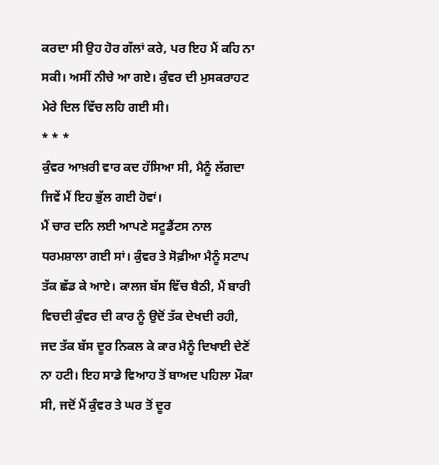ਕਰਦਾ ਸੀ ਉਹ ਹੋਰ ਗੱਲਾਂ ਕਰੇ, ਪਰ ਇਹ ਮੈਂ ਕਹਿ ਨਾ ਸਕੀ। ਅਸੀਂ ਨੀਚੇ ਆ ਗਏ। ਕੁੰਵਰ ਦੀ ਮੁਸਕਰਾਹਟ ਮੇਰੇ ਦਿਲ ਵਿੱਚ ਲਹਿ ਗਈ ਸੀ।
* * *
ਕੁੰਵਰ ਆਖ਼ਰੀ ਵਾਰ ਕਦ ਹੱਸਿਆ ਸੀ, ਮੈਨੂੰ ਲੱਗਦਾ ਜਿਵੇਂ ਮੈਂ ਇਹ ਭੁੱਲ ਗਈ ਹੋਵਾਂ।
ਮੈਂ ਚਾਰ ਦਨਿ ਲਈ ਆਪਣੇ ਸਟੂਡੈਂਟਸ ਨਾਲ ਧਰਮਸ਼ਾਲਾ ਗਈ ਸਾਂ। ਕੁੰਵਰ ਤੇ ਸੋਫ਼ੀਆ ਮੈਨੂੰ ਸਟਾਪ ਤੱਕ ਛੱਡ ਕੇ ਆਏ। ਕਾਲਜ ਬੱਸ ਵਿੱਚ ਬੈਠੀ, ਮੈਂ ਬਾਰੀ ਵਿਚਦੀ ਕੁੰਵਰ ਦੀ ਕਾਰ ਨੂੰ ਉਦੋਂ ਤੱਕ ਦੇਖਦੀ ਰਹੀ, ਜਦ ਤੱਕ ਬੱਸ ਦੂਰ ਨਿਕਲ ਕੇ ਕਾਰ ਮੈਨੂੰ ਦਿਖਾਈ ਦੇਣੋਂ ਨਾ ਹਟੀ। ਇਹ ਸਾਡੇ ਵਿਆਹ ਤੋਂ ਬਾਅਦ ਪਹਿਲਾ ਮੌਕਾ ਸੀ, ਜਦੋਂ ਮੈਂ ਕੁੰਵਰ ਤੇ ਘਰ ਤੋਂ ਦੂਰ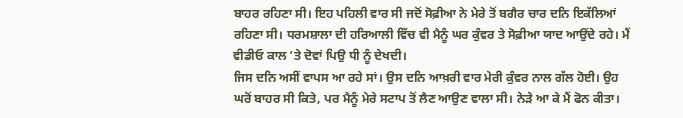ਬਾਹਰ ਰਹਿਣਾ ਸੀ। ਇਹ ਪਹਿਲੀ ਵਾਰ ਸੀ ਜਦੋਂ ਸੋਫ਼ੀਆ ਨੇ ਮੇਰੇ ਤੋਂ ਬਗੈਰ ਚਾਰ ਦਨਿ ਇਕੱਲਿਆਂ ਰਹਿਣਾ ਸੀ। ਧਰਮਸ਼ਾਲਾ ਦੀ ਹਰਿਆਲੀ ਵਿੱਚ ਵੀ ਮੈਨੂੰ ਘਰ ਕੁੰਵਰ ਤੇ ਸੋਫ਼ੀਆ ਯਾਦ ਆਉਂਦੇ ਰਹੇ। ਮੈਂ ਵੀਡੀਓ ਕਾਲ ’ਤੇ ਦੋਵਾਂ ਪਿਉ ਧੀ ਨੂੰ ਦੇਖਦੀ।
ਜਿਸ ਦਨਿ ਅਸੀਂ ਵਾਪਸ ਆ ਰਹੇ ਸਾਂ। ਉਸ ਦਨਿ ਆਖ਼ਰੀ ਵਾਰ ਮੇਰੀ ਕੁੰਵਰ ਨਾਲ ਗੱਲ ਹੋਈ। ਉਹ ਘਰੋਂ ਬਾਹਰ ਸੀ ਕਿਤੇ, ਪਰ ਮੈਨੂੰ ਮੇਰੇ ਸਟਾਪ ਤੋਂ ਲੈਣ ਆਉਣ ਵਾਲਾ ਸੀ। ਨੇੜੇ ਆ ਕੇ ਮੈਂ ਫੋਨ ਕੀਤਾ।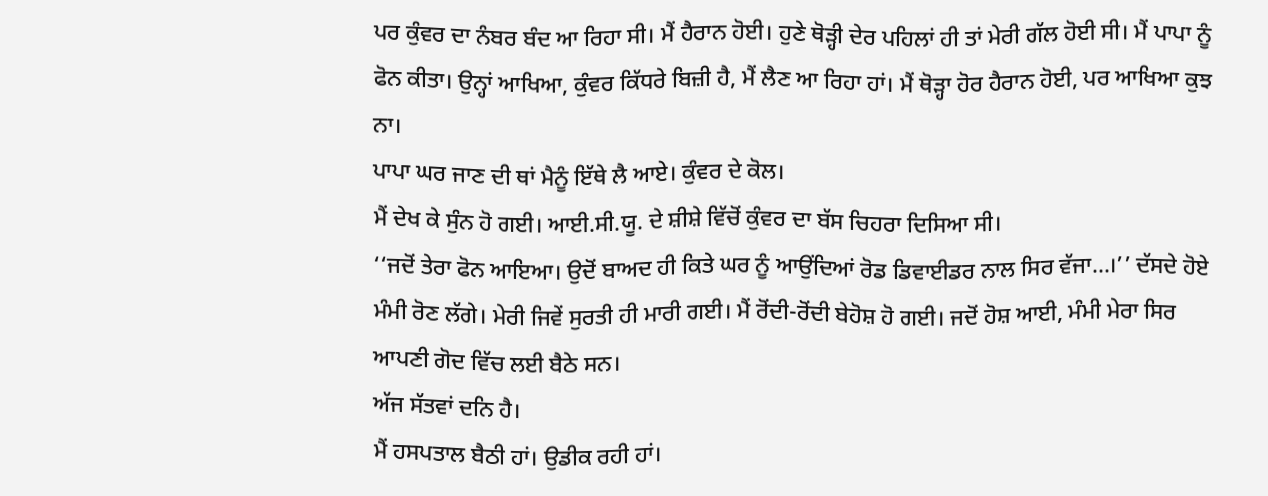ਪਰ ਕੁੰਵਰ ਦਾ ਨੰਬਰ ਬੰਦ ਆ ਰਿਹਾ ਸੀ। ਮੈਂ ਹੈਰਾਨ ਹੋਈ। ਹੁਣੇ ਥੋੜ੍ਹੀ ਦੇਰ ਪਹਿਲਾਂ ਹੀ ਤਾਂ ਮੇਰੀ ਗੱਲ ਹੋਈ ਸੀ। ਮੈਂ ਪਾਪਾ ਨੂੰ ਫੋਨ ਕੀਤਾ। ਉਨ੍ਹਾਂ ਆਖਿਆ, ਕੁੰਵਰ ਕਿੱਧਰੇ ਬਿਜ਼ੀ ਹੈ, ਮੈਂ ਲੈਣ ਆ ਰਿਹਾ ਹਾਂ। ਮੈਂ ਥੋੜ੍ਹਾ ਹੋਰ ਹੈਰਾਨ ਹੋਈ, ਪਰ ਆਖਿਆ ਕੁਝ ਨਾ।
ਪਾਪਾ ਘਰ ਜਾਣ ਦੀ ਥਾਂ ਮੈਨੂੰ ਇੱਥੇ ਲੈ ਆਏ। ਕੁੰਵਰ ਦੇ ਕੋਲ।
ਮੈਂ ਦੇਖ ਕੇ ਸੁੰਨ ਹੋ ਗਈ। ਆਈ.ਸੀ.ਯੂ. ਦੇ ਸ਼ੀਸ਼ੇ ਵਿੱਚੋਂ ਕੁੰਵਰ ਦਾ ਬੱਸ ਚਿਹਰਾ ਦਿਸਿਆ ਸੀ।
‘‘ਜਦੋਂ ਤੇਰਾ ਫੋਨ ਆਇਆ। ਉਦੋਂ ਬਾਅਦ ਹੀ ਕਿਤੇ ਘਰ ਨੂੰ ਆਉਂਦਿਆਂ ਰੋਡ ਡਿਵਾਈਡਰ ਨਾਲ ਸਿਰ ਵੱਜਾ…।’’ ਦੱਸਦੇ ਹੋਏ ਮੰਮੀ ਰੋਣ ਲੱਗੇ। ਮੇਰੀ ਜਿਵੇਂ ਸੁਰਤੀ ਹੀ ਮਾਰੀ ਗਈ। ਮੈਂ ਰੋਂਦੀ-ਰੋਂਦੀ ਬੇਹੋਸ਼ ਹੋ ਗਈ। ਜਦੋਂ ਹੋਸ਼ ਆਈ, ਮੰਮੀ ਮੇਰਾ ਸਿਰ ਆਪਣੀ ਗੋਦ ਵਿੱਚ ਲਈ ਬੈਠੇ ਸਨ।
ਅੱਜ ਸੱਤਵਾਂ ਦਨਿ ਹੈ।
ਮੈਂ ਹਸਪਤਾਲ ਬੈਠੀ ਹਾਂ। ਉਡੀਕ ਰਹੀ ਹਾਂ।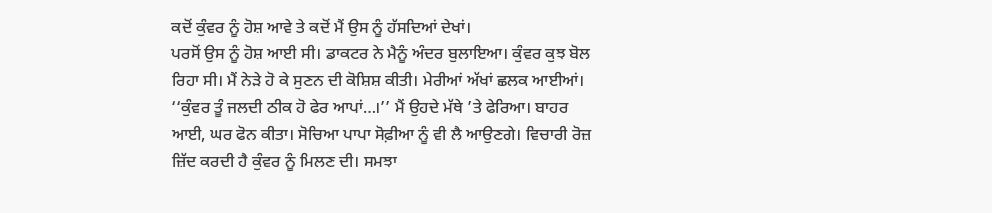ਕਦੋਂ ਕੁੰਵਰ ਨੂੰ ਹੋਸ਼ ਆਵੇ ਤੇ ਕਦੋਂ ਮੈਂ ਉਸ ਨੂੰ ਹੱਸਦਿਆਂ ਦੇਖਾਂ।
ਪਰਸੋਂ ਉਸ ਨੂੰ ਹੋਸ਼ ਆਈ ਸੀ। ਡਾਕਟਰ ਨੇ ਮੈਨੂੰ ਅੰਦਰ ਬੁਲਾਇਆ। ਕੁੰਵਰ ਕੁਝ ਬੋਲ ਰਿਹਾ ਸੀ। ਮੈਂ ਨੇੜੇ ਹੋ ਕੇ ਸੁਣਨ ਦੀ ਕੋਸ਼ਿਸ਼ ਕੀਤੀ। ਮੇਰੀਆਂ ਅੱਖਾਂ ਛਲਕ ਆਈਆਂ।
‘‘ਕੁੰਵਰ ਤੂੰ ਜਲਦੀ ਠੀਕ ਹੋ ਫੇਰ ਆਪਾਂ…।’’ ਮੈਂ ਉਹਦੇ ਮੱਥੇ ’ਤੇ ਫੇਰਿਆ। ਬਾਹਰ ਆਈ, ਘਰ ਫੋਨ ਕੀਤਾ। ਸੋਚਿਆ ਪਾਪਾ ਸੋਫ਼ੀਆ ਨੂੰ ਵੀ ਲੈ ਆਉਣਗੇ। ਵਿਚਾਰੀ ਰੋਜ਼ ਜ਼ਿੱਦ ਕਰਦੀ ਹੈ ਕੁੰਵਰ ਨੂੰ ਮਿਲਣ ਦੀ। ਸਮਝਾ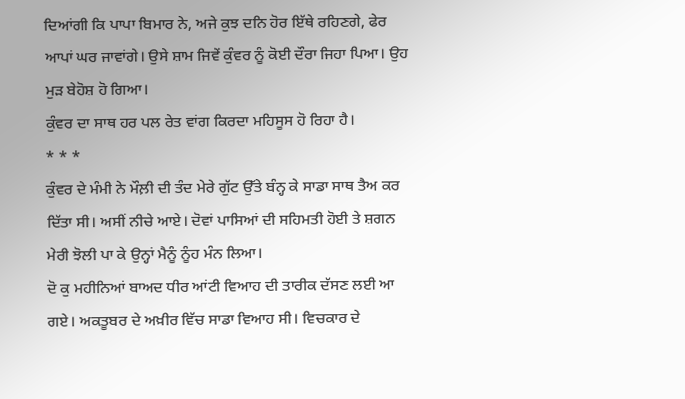ਦਿਆਂਗੀ ਕਿ ਪਾਪਾ ਬਿਮਾਰ ਨੇ, ਅਜੇ ਕੁਝ ਦਨਿ ਹੋਰ ਇੱਥੇ ਰਹਿਣਗੇ, ਫੇਰ ਆਪਾਂ ਘਰ ਜਾਵਾਂਗੇ। ਉਸੇ ਸ਼ਾਮ ਜਿਵੇਂ ਕੁੰਵਰ ਨੂੰ ਕੋਈ ਦੌਰਾ ਜਿਹਾ ਪਿਆ। ਉਹ ਮੁੜ ਬੇਹੋਸ਼ ਹੋ ਗਿਆ।
ਕੁੰਵਰ ਦਾ ਸਾਥ ਹਰ ਪਲ ਰੇਤ ਵਾਂਗ ਕਿਰਦਾ ਮਹਿਸੂਸ ਹੋ ਰਿਹਾ ਹੈ।
* * *
ਕੁੰਵਰ ਦੇ ਮੰਮੀ ਨੇ ਮੌਲ਼ੀ ਦੀ ਤੰਦ ਮੇਰੇ ਗੁੱਟ ਉੱਤੇ ਬੰਨ੍ਹ ਕੇ ਸਾਡਾ ਸਾਥ ਤੈਅ ਕਰ ਦਿੱਤਾ ਸੀ। ਅਸੀਂ ਨੀਚੇ ਆਏ। ਦੋਵਾਂ ਪਾਸਿਆਂ ਦੀ ਸਹਿਮਤੀ ਹੋਈ ਤੇ ਸ਼ਗਨ ਮੇਰੀ ਝੋਲੀ ਪਾ ਕੇ ਉਨ੍ਹਾਂ ਮੈਨੂੰ ਨੂੰਹ ਮੰਨ ਲਿਆ।
ਦੋ ਕੁ ਮਹੀਨਿਆਂ ਬਾਅਦ ਧੀਰ ਆਂਟੀ ਵਿਆਹ ਦੀ ਤਾਰੀਕ ਦੱਸਣ ਲਈ ਆ ਗਏ। ਅਕਤੂਬਰ ਦੇ ਅਖ਼ੀਰ ਵਿੱਚ ਸਾਡਾ ਵਿਆਹ ਸੀ। ਵਿਚਕਾਰ ਦੇ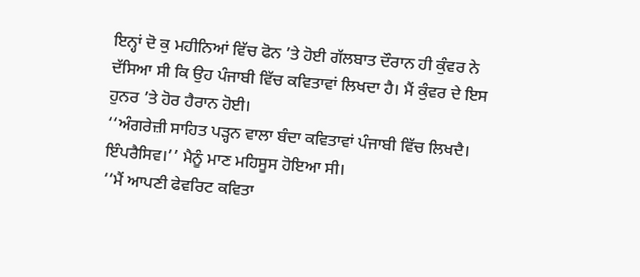ਇਨ੍ਹਾਂ ਦੋ ਕੁ ਮਹੀਨਿਆਂ ਵਿੱਚ ਫੋਨ ’ਤੇ ਹੋਈ ਗੱਲਬਾਤ ਦੌਰਾਨ ਹੀ ਕੁੰਵਰ ਨੇ ਦੱਸਿਆ ਸੀ ਕਿ ਉਹ ਪੰਜਾਬੀ ਵਿੱਚ ਕਵਿਤਾਵਾਂ ਲਿਖਦਾ ਹੈ। ਮੈਂ ਕੁੰਵਰ ਦੇ ਇਸ ਹੁਨਰ ’ਤੇ ਹੋਰ ਹੈਰਾਨ ਹੋਈ।
‘‘ਅੰਗਰੇਜ਼ੀ ਸਾਹਿਤ ਪੜ੍ਹਨ ਵਾਲਾ ਬੰਦਾ ਕਵਿਤਾਵਾਂ ਪੰਜਾਬੀ ਵਿੱਚ ਲਿਖਦੈ। ਇੰਪਰੈਸਿਵ।’’ ਮੈਨੂੰ ਮਾਣ ਮਹਿਸੂਸ ਹੋਇਆ ਸੀ।
‘‘ਮੈਂ ਆਪਣੀ ਫੇਵਰਿਟ ਕਵਿਤਾ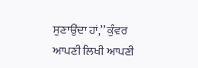ਸੁਣਾਉਂਦਾ ਹਾਂ,’’ ਕੁੰਵਰ ਆਪਣੀ ਲਿਖੀ ਆਪਣੀ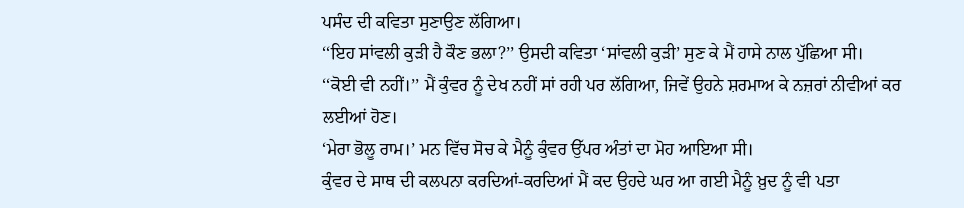ਪਸੰਦ ਦੀ ਕਵਿਤਾ ਸੁਣਾਉਣ ਲੱਗਿਆ।
‘‘ਇਹ ਸਾਂਵਲੀ ਕੁੜੀ ਹੈ ਕੌਣ ਭਲਾ?’’ ਉਸਦੀ ਕਵਿਤਾ ‘ਸਾਂਵਲੀ ਕੁੜੀ’ ਸੁਣ ਕੇ ਮੈਂ ਹਾਸੇ ਨਾਲ ਪੁੱਛਿਆ ਸੀ।
‘‘ਕੋਈ ਵੀ ਨਹੀਂ।’’ ਮੈਂ ਕੁੰਵਰ ਨੂੰ ਦੇਖ ਨਹੀਂ ਸਾਂ ਰਹੀ ਪਰ ਲੱਗਿਆ, ਜਿਵੇਂ ਉਹਨੇ ਸ਼ਰਮਾਅ ਕੇ ਨਜ਼ਰਾਂ ਨੀਵੀਆਂ ਕਰ ਲਈਆਂ ਹੋਣ।
‘ਮੇਰਾ ਭੋਲੂ ਰਾਮ।’ ਮਨ ਵਿੱਚ ਸੋਚ ਕੇ ਮੈਨੂੰ ਕੁੰਵਰ ਉੱਪਰ ਅੰਤਾਂ ਦਾ ਮੋਹ ਆਇਆ ਸੀ।
ਕੁੰਵਰ ਦੇ ਸਾਥ ਦੀ ਕਲਪਨਾ ਕਰਦਿਆਂ-ਕਰਦਿਆਂ ਮੈਂ ਕਦ ਉਹਦੇ ਘਰ ਆ ਗਈ ਮੈਨੂੰ ਖ਼ੁਦ ਨੂੰ ਵੀ ਪਤਾ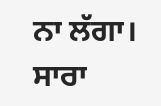ਨਾ ਲੱਗਾ। ਸਾਰਾ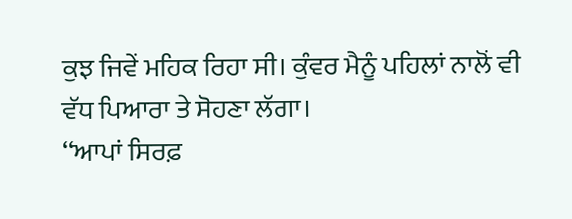ਕੁਝ ਜਿਵੇਂ ਮਹਿਕ ਰਿਹਾ ਸੀ। ਕੁੰਵਰ ਮੈਨੂੰ ਪਹਿਲਾਂ ਨਾਲੋਂ ਵੀ ਵੱਧ ਪਿਆਰਾ ਤੇ ਸੋਹਣਾ ਲੱਗਾ।
‘‘ਆਪਾਂ ਸਿਰਫ਼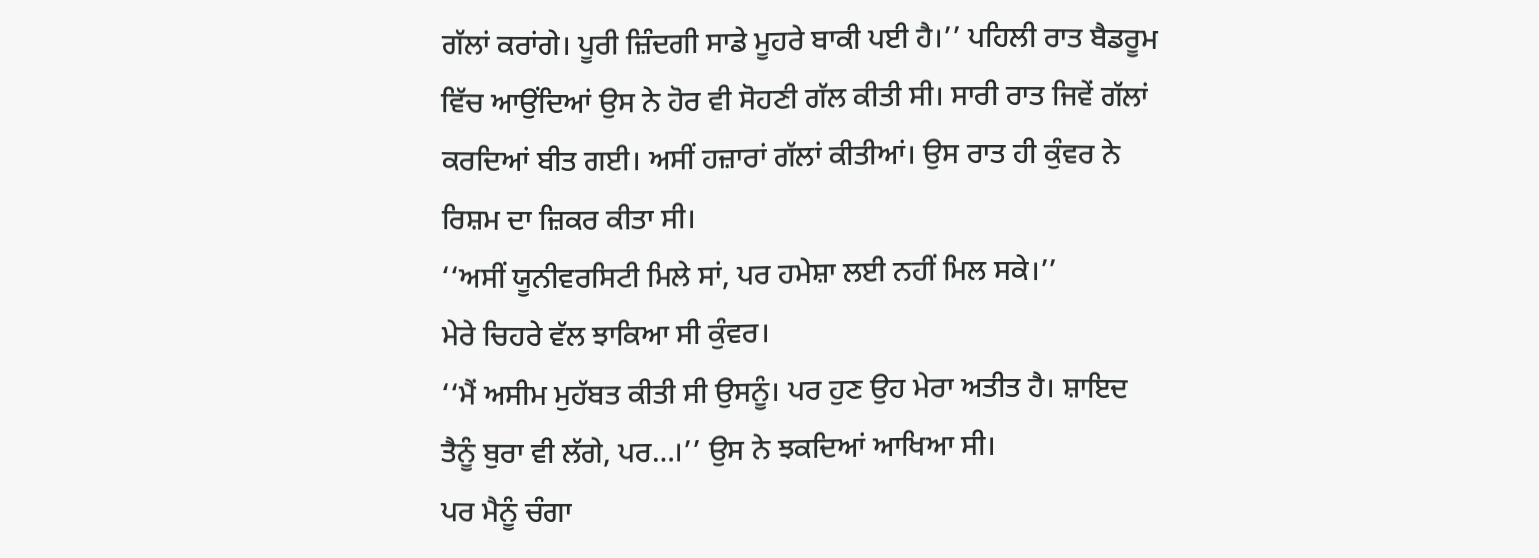ਗੱਲਾਂ ਕਰਾਂਗੇ। ਪੂਰੀ ਜ਼ਿੰਦਗੀ ਸਾਡੇ ਮੂਹਰੇ ਬਾਕੀ ਪਈ ਹੈ।’’ ਪਹਿਲੀ ਰਾਤ ਬੈਡਰੂਮ ਵਿੱਚ ਆਉਂਦਿਆਂ ਉਸ ਨੇ ਹੋਰ ਵੀ ਸੋਹਣੀ ਗੱਲ ਕੀਤੀ ਸੀ। ਸਾਰੀ ਰਾਤ ਜਿਵੇਂ ਗੱਲਾਂ ਕਰਦਿਆਂ ਬੀਤ ਗਈ। ਅਸੀਂ ਹਜ਼ਾਰਾਂ ਗੱਲਾਂ ਕੀਤੀਆਂ। ਉਸ ਰਾਤ ਹੀ ਕੁੰਵਰ ਨੇ ਰਿਸ਼ਮ ਦਾ ਜ਼ਿਕਰ ਕੀਤਾ ਸੀ।
‘‘ਅਸੀਂ ਯੂਨੀਵਰਸਿਟੀ ਮਿਲੇ ਸਾਂ, ਪਰ ਹਮੇਸ਼ਾ ਲਈ ਨਹੀਂ ਮਿਲ ਸਕੇ।’’
ਮੇਰੇ ਚਿਹਰੇ ਵੱਲ ਝਾਕਿਆ ਸੀ ਕੁੰਵਰ।
‘‘ਮੈਂ ਅਸੀਮ ਮੁਹੱਬਤ ਕੀਤੀ ਸੀ ਉਸਨੂੰ। ਪਰ ਹੁਣ ਉਹ ਮੇਰਾ ਅਤੀਤ ਹੈ। ਸ਼ਾਇਦ ਤੈਨੂੰ ਬੁਰਾ ਵੀ ਲੱਗੇ, ਪਰ…।’’ ਉਸ ਨੇ ਝਕਦਿਆਂ ਆਖਿਆ ਸੀ।
ਪਰ ਮੈਨੂੰ ਚੰਗਾ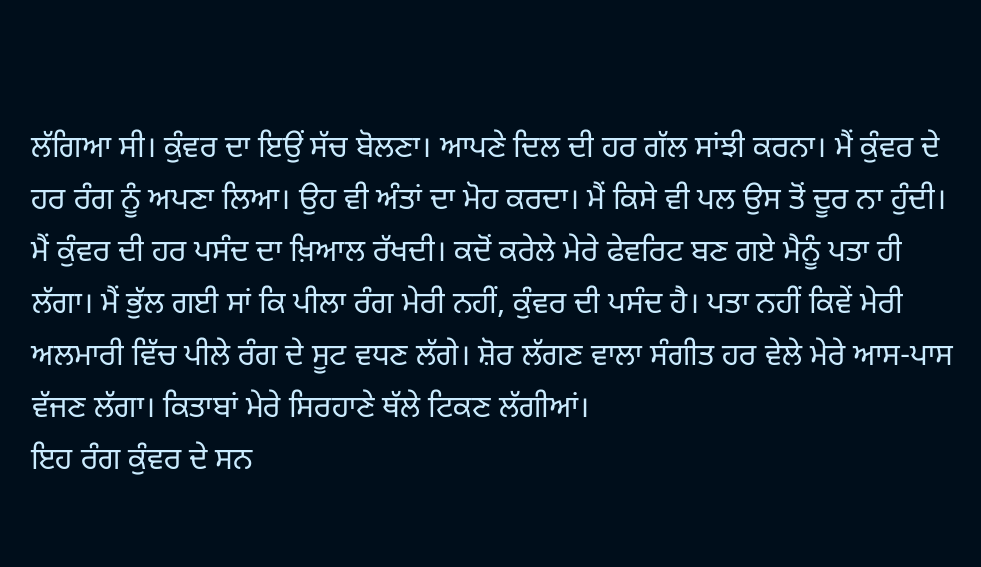ਲੱਗਿਆ ਸੀ। ਕੁੰਵਰ ਦਾ ਇਉਂ ਸੱਚ ਬੋਲਣਾ। ਆਪਣੇ ਦਿਲ ਦੀ ਹਰ ਗੱਲ ਸਾਂਝੀ ਕਰਨਾ। ਮੈਂ ਕੁੰਵਰ ਦੇ ਹਰ ਰੰਗ ਨੂੰ ਅਪਣਾ ਲਿਆ। ਉਹ ਵੀ ਅੰਤਾਂ ਦਾ ਮੋਹ ਕਰਦਾ। ਮੈਂ ਕਿਸੇ ਵੀ ਪਲ ਉਸ ਤੋਂ ਦੂਰ ਨਾ ਹੁੰਦੀ। ਮੈਂ ਕੁੰਵਰ ਦੀ ਹਰ ਪਸੰਦ ਦਾ ਖ਼ਿਆਲ ਰੱਖਦੀ। ਕਦੋਂ ਕਰੇਲੇ ਮੇਰੇ ਫੇਵਰਿਟ ਬਣ ਗਏ ਮੈਨੂੰ ਪਤਾ ਹੀ ਲੱਗਾ। ਮੈਂ ਭੁੱਲ ਗਈ ਸਾਂ ਕਿ ਪੀਲਾ ਰੰਗ ਮੇਰੀ ਨਹੀਂ, ਕੁੰਵਰ ਦੀ ਪਸੰਦ ਹੈ। ਪਤਾ ਨਹੀਂ ਕਿਵੇਂ ਮੇਰੀ ਅਲਮਾਰੀ ਵਿੱਚ ਪੀਲੇ ਰੰਗ ਦੇ ਸੂਟ ਵਧਣ ਲੱਗੇ। ਸ਼ੋਰ ਲੱਗਣ ਵਾਲਾ ਸੰਗੀਤ ਹਰ ਵੇਲੇ ਮੇਰੇ ਆਸ-ਪਾਸ ਵੱਜਣ ਲੱਗਾ। ਕਿਤਾਬਾਂ ਮੇਰੇ ਸਿਰਹਾਣੇ ਥੱਲੇ ਟਿਕਣ ਲੱਗੀਆਂ।
ਇਹ ਰੰਗ ਕੁੰਵਰ ਦੇ ਸਨ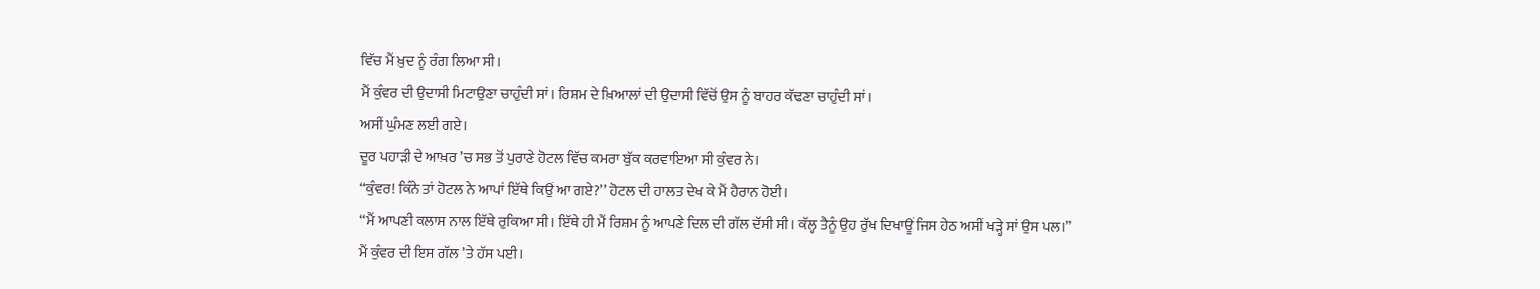ਵਿੱਚ ਮੈਂ ਖ਼ੁਦ ਨੂੰ ਰੰਗ ਲਿਆ ਸੀ।
ਮੈਂ ਕੁੰਵਰ ਦੀ ਉਦਾਸੀ ਮਿਟਾਉਣਾ ਚਾਹੁੰਦੀ ਸਾਂ। ਰਿਸ਼ਮ ਦੇ ਖ਼ਿਆਲਾਂ ਦੀ ਉਦਾਸੀ ਵਿੱਚੋਂ ਉਸ ਨੂੰ ਬਾਹਰ ਕੱਢਣਾ ਚਾਹੁੰਦੀ ਸਾਂ।
ਅਸੀਂ ਘੁੰਮਣ ਲਈ ਗਏ।
ਦੂਰ ਪਹਾੜੀ ਦੇ ਆਖ਼ਰ ’ਚ ਸਭ ਤੋਂ ਪੁਰਾਣੇ ਹੋਟਲ ਵਿੱਚ ਕਮਰਾ ਬੁੱਕ ਕਰਵਾਇਆ ਸੀ ਕੁੰਵਰ ਨੇ।
‘‘ਕੁੰਵਰ! ਕਿੰਨੇ ਤਾਂ ਹੋਟਲ ਨੇ ਆਪਾਂ ਇੱਥੇ ਕਿਉਂ ਆ ਗਏ?’’ ਹੋਟਲ ਦੀ ਹਾਲਤ ਦੇਖ ਕੇ ਮੈਂ ਹੈਰਾਨ ਹੋਈ।
‘‘ਮੈਂ ਆਪਣੀ ਕਲਾਸ ਨਾਲ ਇੱਥੇ ਰੁਕਿਆ ਸੀ। ਇੱਥੇ ਹੀ ਮੈਂ ਰਿਸ਼ਮ ਨੂੰ ਆਪਣੇ ਦਿਲ ਦੀ ਗੱਲ ਦੱਸੀ ਸੀ। ਕੱਲ੍ਹ ਤੈਨੂੰ ਉਹ ਰੁੱਖ ਦਿਖਾਊਂ ਜਿਸ ਹੇਠ ਅਸੀਂ ਖੜ੍ਹੇ ਸਾਂ ਉਸ ਪਲ।’’
ਮੈਂ ਕੁੰਵਰ ਦੀ ਇਸ ਗੱਲ ’ਤੇ ਹੱਸ ਪਈ।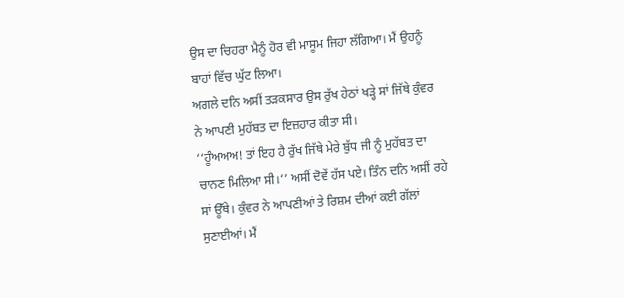ਉਸ ਦਾ ਚਿਹਰਾ ਮੈਨੂੰ ਹੋਰ ਵੀ ਮਾਸੂਮ ਜਿਹਾ ਲੱਗਿਆ। ਮੈਂ ਉਹਨੂੰ ਬਾਹਾਂ ਵਿੱਚ ਘੁੱਟ ਲਿਆ।
ਅਗਲੇ ਦਨਿ ਅਸੀਂ ਤੜਕਸਾਰ ਉਸ ਰੁੱਖ ਹੇਠਾਂ ਖੜ੍ਹੇ ਸਾਂ ਜਿੱਥੇ ਕੁੰਵਰ ਨੇ ਆਪਣੀ ਮੁਹੱਬਤ ਦਾ ਇਜ਼ਹਾਰ ਕੀਤਾ ਸੀ।
‘‘ਹੂੰਅਅਅ! ਤਾਂ ਇਹ ਹੈ ਰੁੱਖ ਜਿੱਥੇ ਮੇਰੇ ਬੁੱਧ ਜੀ ਨੂੰ ਮੁਹੱਬਤ ਦਾ ਚਾਨਣ ਮਿਲਿਆ ਸੀ।’’ ਅਸੀਂ ਦੋਵੇਂ ਹੱਸ ਪਏ। ਤਿੰਨ ਦਨਿ ਅਸੀਂ ਰਹੇ ਸਾਂ ਊੱਥੇ। ਕੁੰਵਰ ਨੇ ਆਪਣੀਆਂ ਤੇ ਰਿਸ਼ਮ ਦੀਆਂ ਕਈ ਗੱਲਾਂ ਸੁਣਾਈਆਂ। ਮੈਂ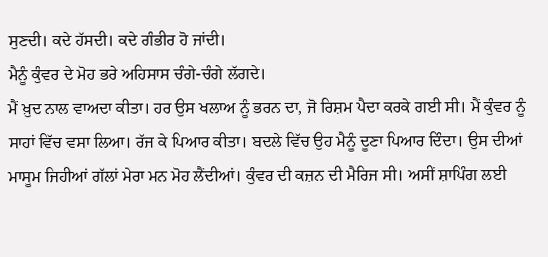ਸੁਣਦੀ। ਕਦੇ ਹੱਸਦੀ। ਕਦੇ ਗੰਭੀਰ ਹੋ ਜਾਂਦੀ।
ਮੈਨੂੰ ਕੁੰਵਰ ਦੇ ਮੋਹ ਭਰੇ ਅਹਿਸਾਸ ਚੰਗੇ-ਚੰਗੇ ਲੱਗਦੇ।
ਮੈਂ ਖ਼ੁਦ ਨਾਲ ਵਾਅਦਾ ਕੀਤਾ। ਹਰ ਉਸ ਖਲਾਅ ਨੂੰ ਭਰਨ ਦਾ, ਜੋ ਰਿਸ਼ਮ ਪੈਦਾ ਕਰਕੇ ਗਈ ਸੀ। ਮੈਂ ਕੁੰਵਰ ਨੂੰ ਸਾਹਾਂ ਵਿੱਚ ਵਸਾ ਲਿਆ। ਰੱਜ ਕੇ ਪਿਆਰ ਕੀਤਾ। ਬਦਲੇ ਵਿੱਚ ਉਹ ਮੈਨੂੰ ਦੂਣਾ ਪਿਆਰ ਦਿੰਦਾ। ਉਸ ਦੀਆਂ ਮਾਸੂਮ ਜਿਹੀਆਂ ਗੱਲਾਂ ਮੇਰਾ ਮਨ ਮੋਹ ਲੈਂਦੀਆਂ। ਕੁੰਵਰ ਦੀ ਕਜ਼ਨ ਦੀ ਮੈਰਿਜ ਸੀ। ਅਸੀਂ ਸ਼ਾਪਿੰਗ ਲਈ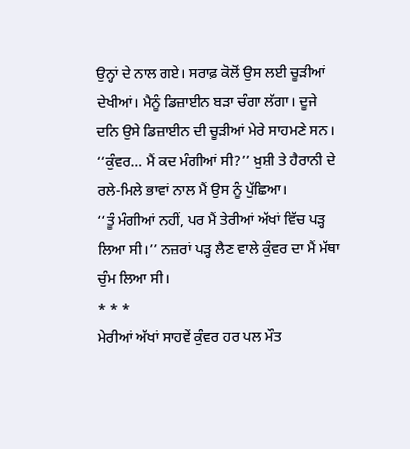ਉਨ੍ਹਾਂ ਦੇ ਨਾਲ ਗਏ। ਸਰਾਫ਼ ਕੋਲੋਂ ਉਸ ਲਈ ਚੂੜੀਆਂ ਦੇਖੀਆਂ। ਮੈਨੂੰ ਡਿਜ਼ਾਈਨ ਬੜਾ ਚੰਗਾ ਲੱਗਾ। ਦੂਜੇ ਦਨਿ ਉਸੇ ਡਿਜ਼ਾਈਨ ਦੀ ਚੂੜੀਆਂ ਮੇਰੇ ਸਾਹਮਣੇ ਸਨ।
‘‘ਕੁੰਵਰ… ਮੈਂ ਕਦ ਮੰਗੀਆਂ ਸੀ?’’ ਖ਼ੁਸ਼ੀ ਤੇ ਹੈਰਾਨੀ ਦੇ ਰਲੇ-ਮਿਲੇ ਭਾਵਾਂ ਨਾਲ ਮੈਂ ਉਸ ਨੂੰ ਪੁੱਛਿਆ।
‘‘ਤੂੰ ਮੰਗੀਆਂ ਨਹੀਂ, ਪਰ ਮੈਂ ਤੇਰੀਆਂ ਅੱਖਾਂ ਵਿੱਚ ਪੜ੍ਹ ਲਿਆ ਸੀ।’’ ਨਜ਼ਰਾਂ ਪੜ੍ਹ ਲੈਣ ਵਾਲੇ ਕੁੰਵਰ ਦਾ ਮੈਂ ਮੱਥਾ ਚੁੰਮ ਲਿਆ ਸੀ।
* * *
ਮੇਰੀਆਂ ਅੱਖਾਂ ਸਾਹਵੇਂ ਕੁੰਵਰ ਹਰ ਪਲ ਮੌਤ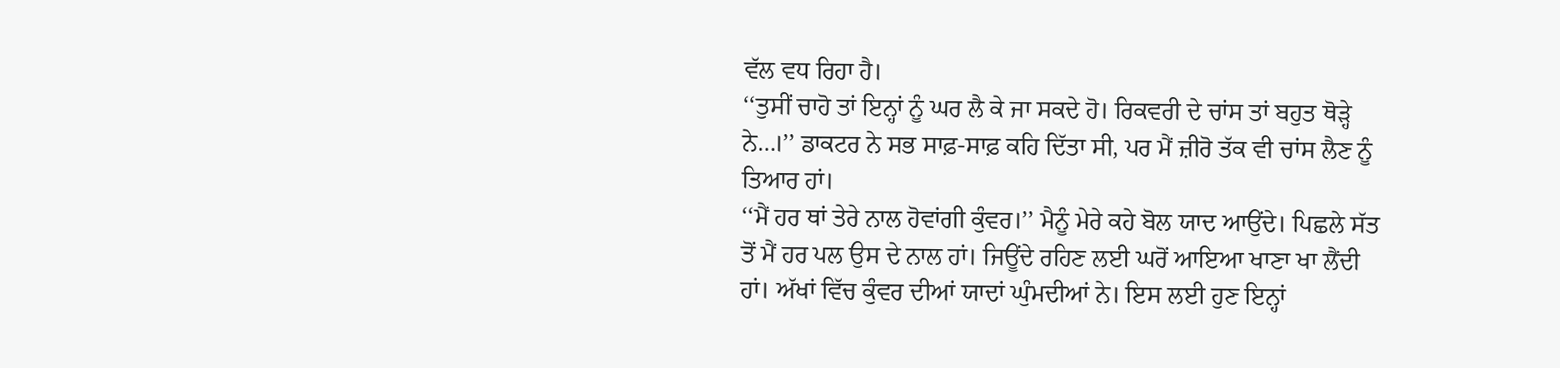ਵੱਲ ਵਧ ਰਿਹਾ ਹੈ।
‘‘ਤੁਸੀਂ ਚਾਹੋ ਤਾਂ ਇਨ੍ਹਾਂ ਨੂੰ ਘਰ ਲੈ ਕੇ ਜਾ ਸਕਦੇ ਹੋ। ਰਿਕਵਰੀ ਦੇ ਚਾਂਸ ਤਾਂ ਬਹੁਤ ਥੋੜ੍ਹੇ ਨੇ…।’’ ਡਾਕਟਰ ਨੇ ਸਭ ਸਾਫ਼-ਸਾਫ਼ ਕਹਿ ਦਿੱਤਾ ਸੀ, ਪਰ ਮੈਂ ਜ਼ੀਰੋ ਤੱਕ ਵੀ ਚਾਂਸ ਲੈਣ ਨੂੰ ਤਿਆਰ ਹਾਂ।
‘‘ਮੈਂ ਹਰ ਥਾਂ ਤੇਰੇ ਨਾਲ ਹੋਵਾਂਗੀ ਕੁੰਵਰ।’’ ਮੈਨੂੰ ਮੇਰੇ ਕਹੇ ਬੋਲ ਯਾਦ ਆਉਂਦੇ। ਪਿਛਲੇ ਸੱਤ ਤੋਂ ਮੈਂ ਹਰ ਪਲ ਉਸ ਦੇ ਨਾਲ ਹਾਂ। ਜਿਊਂਦੇ ਰਹਿਣ ਲਈ ਘਰੋਂ ਆਇਆ ਖਾਣਾ ਖਾ ਲੈਂਦੀ ਹਾਂ। ਅੱਖਾਂ ਵਿੱਚ ਕੁੰਵਰ ਦੀਆਂ ਯਾਦਾਂ ਘੁੰਮਦੀਆਂ ਨੇ। ਇਸ ਲਈ ਹੁਣ ਇਨ੍ਹਾਂ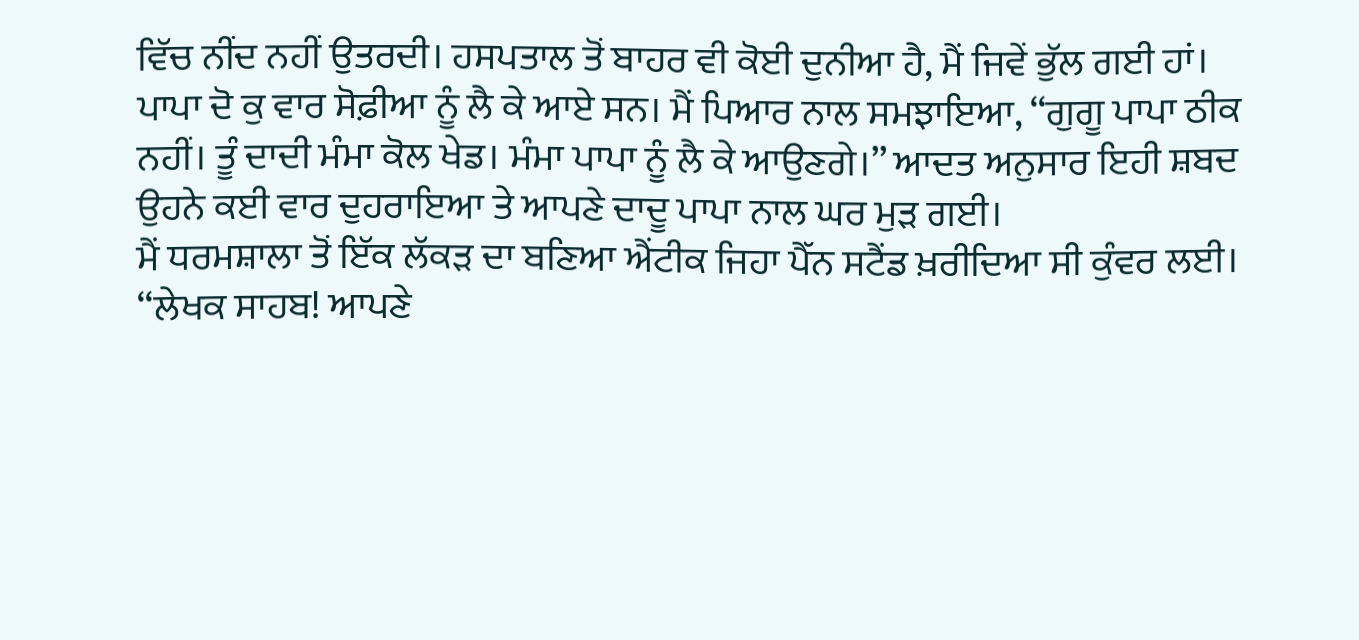ਵਿੱਚ ਨੀਂਦ ਨਹੀਂ ਉਤਰਦੀ। ਹਸਪਤਾਲ ਤੋਂ ਬਾਹਰ ਵੀ ਕੋਈ ਦੁਨੀਆ ਹੈ, ਮੈਂ ਜਿਵੇਂ ਭੁੱਲ ਗਈ ਹਾਂ। ਪਾਪਾ ਦੋ ਕੁ ਵਾਰ ਸੋਫ਼ੀਆ ਨੂੰ ਲੈ ਕੇ ਆਏ ਸਨ। ਮੈਂ ਪਿਆਰ ਨਾਲ ਸਮਝਾਇਆ, ‘‘ਗੁਗੂ ਪਾਪਾ ਠੀਕ ਨਹੀਂ। ਤੂੰ ਦਾਦੀ ਮੰਮਾ ਕੋਲ ਖੇਡ। ਮੰਮਾ ਪਾਪਾ ਨੂੰ ਲੈ ਕੇ ਆਉਣਗੇ।’’ ਆਦਤ ਅਨੁਸਾਰ ਇਹੀ ਸ਼ਬਦ ਉਹਨੇ ਕਈ ਵਾਰ ਦੁਹਰਾਇਆ ਤੇ ਆਪਣੇ ਦਾਦੂ ਪਾਪਾ ਨਾਲ ਘਰ ਮੁੜ ਗਈ।
ਮੈਂ ਧਰਮਸ਼ਾਲਾ ਤੋਂ ਇੱਕ ਲੱਕੜ ਦਾ ਬਣਿਆ ਐਂਟੀਕ ਜਿਹਾ ਪੈੱਨ ਸਟੈਂਡ ਖ਼ਰੀਦਿਆ ਸੀ ਕੁੰਵਰ ਲਈ।
‘‘ਲੇਖਕ ਸਾਹਬ! ਆਪਣੇ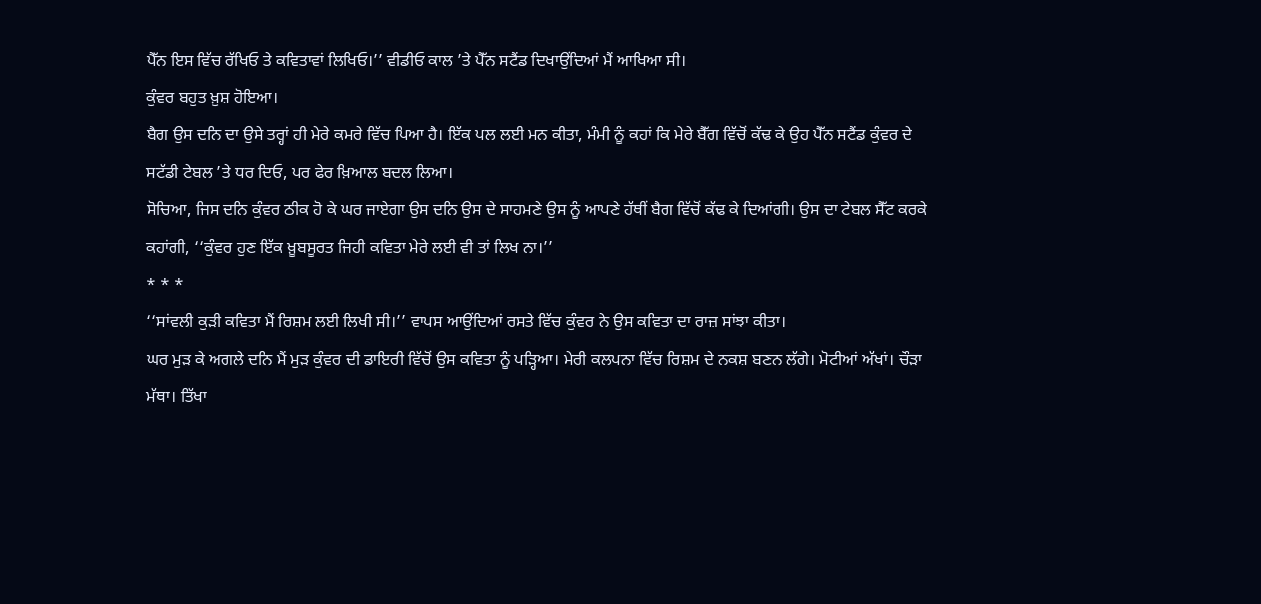ਪੈੱਨ ਇਸ ਵਿੱਚ ਰੱਖਿਓ ਤੇ ਕਵਿਤਾਵਾਂ ਲਿਖਿਓ।’’ ਵੀਡੀਓ ਕਾਲ ’ਤੇ ਪੈੱਨ ਸਟੈਂਡ ਦਿਖਾਉਂਦਿਆਂ ਮੈਂ ਆਖਿਆ ਸੀ।
ਕੁੰਵਰ ਬਹੁਤ ਖ਼ੁਸ਼ ਹੋਇਆ।
ਬੈਗ ਉਸ ਦਨਿ ਦਾ ਉਸੇ ਤਰ੍ਹਾਂ ਹੀ ਮੇਰੇ ਕਮਰੇ ਵਿੱਚ ਪਿਆ ਹੈ। ਇੱਕ ਪਲ ਲਈ ਮਨ ਕੀਤਾ, ਮੰਮੀ ਨੂੰ ਕਹਾਂ ਕਿ ਮੇਰੇ ਬੈੱਗ ਵਿੱਚੋਂ ਕੱਢ ਕੇ ਉਹ ਪੈੱਨ ਸਟੈਂਡ ਕੁੰਵਰ ਦੇ ਸਟੱਡੀ ਟੇਬਲ ’ਤੇ ਧਰ ਦਿਓ, ਪਰ ਫੇਰ ਖ਼ਿਆਲ ਬਦਲ ਲਿਆ।
ਸੋਚਿਆ, ਜਿਸ ਦਨਿ ਕੁੰਵਰ ਠੀਕ ਹੋ ਕੇ ਘਰ ਜਾਏਗਾ ਉਸ ਦਨਿ ਉਸ ਦੇ ਸਾਹਮਣੇ ਉਸ ਨੂੰ ਆਪਣੇ ਹੱਥੀਂ ਬੈਗ ਵਿੱਚੋਂ ਕੱਢ ਕੇ ਦਿਆਂਗੀ। ਉਸ ਦਾ ਟੇਬਲ ਸੈੱਟ ਕਰਕੇ ਕਹਾਂਗੀ, ‘‘ਕੁੰਵਰ ਹੁਣ ਇੱਕ ਖ਼ੂਬਸੂਰਤ ਜਿਹੀ ਕਵਿਤਾ ਮੇਰੇ ਲਈ ਵੀ ਤਾਂ ਲਿਖ ਨਾ।’’
* * *
‘‘ਸਾਂਵਲੀ ਕੁੜੀ ਕਵਿਤਾ ਮੈਂ ਰਿਸ਼ਮ ਲਈ ਲਿਖੀ ਸੀ।’’ ਵਾਪਸ ਆਉਂਦਿਆਂ ਰਸਤੇ ਵਿੱਚ ਕੁੰਵਰ ਨੇ ਉਸ ਕਵਿਤਾ ਦਾ ਰਾਜ਼ ਸਾਂਝਾ ਕੀਤਾ।
ਘਰ ਮੁੜ ਕੇ ਅਗਲੇ ਦਨਿ ਮੈਂ ਮੁੜ ਕੁੰਵਰ ਦੀ ਡਾਇਰੀ ਵਿੱਚੋਂ ਉਸ ਕਵਿਤਾ ਨੂੰ ਪੜ੍ਹਿਆ। ਮੇਰੀ ਕਲਪਨਾ ਵਿੱਚ ਰਿਸ਼ਮ ਦੇ ਨਕਸ਼ ਬਣਨ ਲੱਗੇ। ਮੋਟੀਆਂ ਅੱਖਾਂ। ਚੌੜਾ ਮੱਥਾ। ਤਿੱਖਾ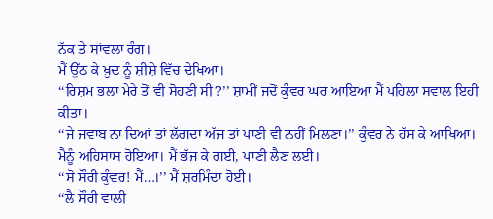ਨੱਕ ਤੇ ਸਾਂਵਲਾ ਰੰਗ।
ਮੈਂ ਉੱਠ ਕੇ ਖ਼ੁਦ ਨੂੰ ਸ਼ੀਸ਼ੇ ਵਿੱਚ ਦੇਖਿਆ।
‘‘ਰਿਸ਼ਮ ਭਲਾ ਮੇਰੇ ਤੋਂ ਵੀ ਸੋਹਣੀ ਸੀ?’’ ਸ਼ਾਮੀਂ ਜਦੋਂ ਕੁੰਵਰ ਘਰ ਆਇਆ ਮੈਂ ਪਹਿਲਾ ਸਵਾਲ ਇਹੀ ਕੀਤਾ।
‘‘ਜੇ ਜਵਾਬ ਨਾ ਦਿਆਂ ਤਾਂ ਲੱਗਦਾ ਅੱਜ ਤਾਂ ਪਾਣੀ ਵੀ ਨਹੀਂ ਮਿਲਣਾ।’’ ਕੁੰਵਰ ਨੇ ਹੱਸ ਕੇ ਆਖਿਆ। ਮੈਨੂੰ ਅਹਿਸਾਸ ਹੋਇਆ। ਮੈਂ ਭੱਜ ਕੇ ਗਈ, ਪਾਣੀ ਲੈਣ ਲਈ।
‘‘ਸੋ ਸੌਰੀ ਕੁੰਵਰ! ਮੈਂ…।’’ ਮੈਂ ਸ਼ਰਮਿੰਦਾ ਹੋਈ।
‘‘ਲੈ ਸੌਰੀ ਵਾਲੀ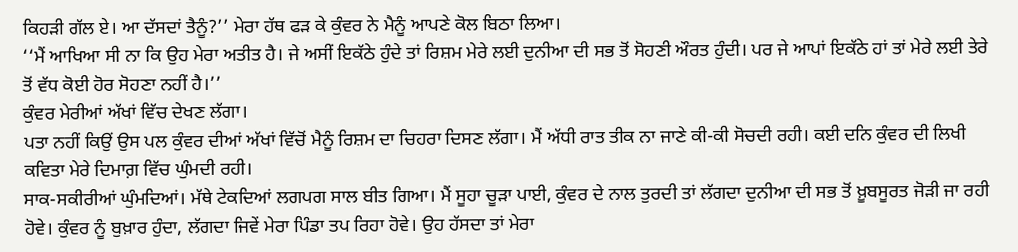ਕਿਹੜੀ ਗੱਲ ਏ। ਆ ਦੱਸਦਾਂ ਤੈਨੂੰ?’’ ਮੇਰਾ ਹੱਥ ਫੜ ਕੇ ਕੁੰਵਰ ਨੇ ਮੈਨੂੰ ਆਪਣੇ ਕੋਲ ਬਿਠਾ ਲਿਆ।
‘‘ਮੈਂ ਆਖਿਆ ਸੀ ਨਾ ਕਿ ਉਹ ਮੇਰਾ ਅਤੀਤ ਹੈ। ਜੇ ਅਸੀਂ ਇਕੱਠੇ ਹੁੰਦੇ ਤਾਂ ਰਿਸ਼ਮ ਮੇਰੇ ਲਈ ਦੁਨੀਆ ਦੀ ਸਭ ਤੋਂ ਸੋਹਣੀ ਔਰਤ ਹੁੰਦੀ। ਪਰ ਜੇ ਆਪਾਂ ਇਕੱਠੇ ਹਾਂ ਤਾਂ ਮੇਰੇ ਲਈ ਤੇਰੇ ਤੋਂ ਵੱਧ ਕੋਈ ਹੋਰ ਸੋਹਣਾ ਨਹੀਂ ਹੈ।’’
ਕੁੰਵਰ ਮੇਰੀਆਂ ਅੱਖਾਂ ਵਿੱਚ ਦੇਖਣ ਲੱਗਾ।
ਪਤਾ ਨਹੀਂ ਕਿਉਂ ਉਸ ਪਲ ਕੁੰਵਰ ਦੀਆਂ ਅੱਖਾਂ ਵਿੱਚੋਂ ਮੈਨੂੰ ਰਿਸ਼ਮ ਦਾ ਚਿਹਰਾ ਦਿਸਣ ਲੱਗਾ। ਮੈਂ ਅੱਧੀ ਰਾਤ ਤੀਕ ਨਾ ਜਾਣੇ ਕੀ-ਕੀ ਸੋਚਦੀ ਰਹੀ। ਕਈ ਦਨਿ ਕੁੰਵਰ ਦੀ ਲਿਖੀ ਕਵਿਤਾ ਮੇਰੇ ਦਿਮਾਗ਼ ਵਿੱਚ ਘੁੰਮਦੀ ਰਹੀ।
ਸਾਕ-ਸਕੀਰੀਆਂ ਘੁੰਮਦਿਆਂ। ਮੱਥੇ ਟੇਕਦਿਆਂ ਲਗਪਗ ਸਾਲ ਬੀਤ ਗਿਆ। ਮੈਂ ਸੂਹਾ ਚੂੜਾ ਪਾਈ, ਕੁੰਵਰ ਦੇ ਨਾਲ ਤੁਰਦੀ ਤਾਂ ਲੱਗਦਾ ਦੁਨੀਆ ਦੀ ਸਭ ਤੋਂ ਖ਼ੂਬਸੂਰਤ ਜੋੜੀ ਜਾ ਰਹੀ ਹੋਵੇ। ਕੁੰਵਰ ਨੂੰ ਬੁਖ਼ਾਰ ਹੁੰਦਾ, ਲੱਗਦਾ ਜਿਵੇਂ ਮੇਰਾ ਪਿੰਡਾ ਤਪ ਰਿਹਾ ਹੋਵੇ। ਉਹ ਹੱਸਦਾ ਤਾਂ ਮੇਰਾ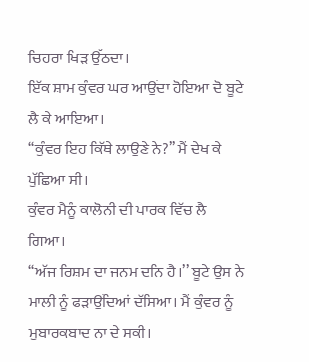ਚਿਹਰਾ ਖਿੜ ਉੱਠਦਾ।
ਇੱਕ ਸ਼ਾਮ ਕੁੰਵਰ ਘਰ ਆਉਂਦਾ ਹੋਇਆ ਦੋ ਬੂਟੇ ਲੈ ਕੇ ਆਇਆ।
‘‘ਕੁੰਵਰ ਇਹ ਕਿੱਥੇ ਲਾਉਣੇ ਨੇ?’’ ਮੈਂ ਦੇਖ ਕੇ ਪੁੱਛਿਆ ਸੀ।
ਕੁੰਵਰ ਮੈਨੂੰ ਕਾਲੋਨੀ ਦੀ ਪਾਰਕ ਵਿੱਚ ਲੈ ਗਿਆ।
‘‘ਅੱਜ ਰਿਸ਼ਮ ਦਾ ਜਨਮ ਦਨਿ ਹੈ।’’ ਬੂਟੇ ਉਸ ਨੇ ਮਾਲੀ ਨੂੰ ਫੜਾਉਂਦਿਆਂ ਦੱਸਿਆ। ਮੈਂ ਕੁੰਵਰ ਨੂੰ ਮੁਬਾਰਕਬਾਦ ਨਾ ਦੇ ਸਕੀ।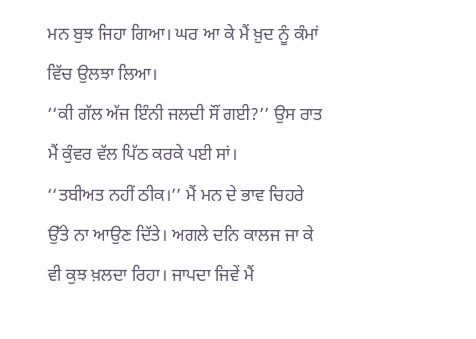ਮਨ ਬੁਝ ਜਿਹਾ ਗਿਆ। ਘਰ ਆ ਕੇ ਮੈਂ ਖ਼ੁਦ ਨੂੰ ਕੰਮਾਂ ਵਿੱਚ ਉਲਝਾ ਲਿਆ।
‘‘ਕੀ ਗੱਲ ਅੱਜ ਇੰਨੀ ਜਲਦੀ ਸੌਂ ਗਈ?’’ ਉਸ ਰਾਤ ਮੈਂ ਕੁੰਵਰ ਵੱਲ ਪਿੱਠ ਕਰਕੇ ਪਈ ਸਾਂ।
‘‘ਤਬੀਅਤ ਨਹੀਂ ਠੀਕ।’’ ਮੈਂ ਮਨ ਦੇ ਭਾਵ ਚਿਹਰੇ ਉੱਤੇ ਨਾ ਆਉਣ ਦਿੱਤੇ। ਅਗਲੇ ਦਨਿ ਕਾਲਜ ਜਾ ਕੇ ਵੀ ਕੁਝ ਖ਼ਲਦਾ ਰਿਹਾ। ਜਾਪਦਾ ਜਿਵੇਂ ਮੈਂ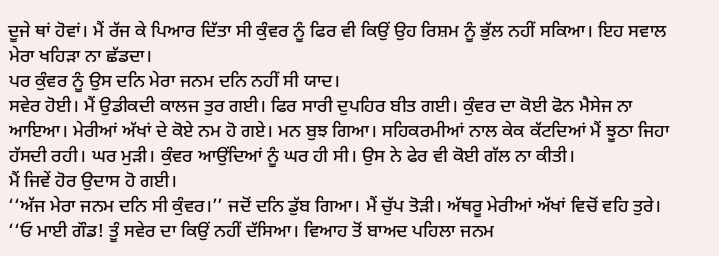ਦੂਜੇ ਥਾਂ ਹੋਵਾਂ। ਮੈਂ ਰੱਜ ਕੇ ਪਿਆਰ ਦਿੱਤਾ ਸੀ ਕੁੰਵਰ ਨੂੰ ਫਿਰ ਵੀ ਕਿਉਂ ਉਹ ਰਿਸ਼ਮ ਨੂੰ ਭੁੱਲ ਨਹੀਂ ਸਕਿਆ। ਇਹ ਸਵਾਲ ਮੇਰਾ ਖਹਿੜਾ ਨਾ ਛੱਡਦਾ।
ਪਰ ਕੁੰਵਰ ਨੂੰ ਉਸ ਦਨਿ ਮੇਰਾ ਜਨਮ ਦਨਿ ਨਹੀਂ ਸੀ ਯਾਦ।
ਸਵੇਰ ਹੋਈ। ਮੈਂ ਉਡੀਕਦੀ ਕਾਲਜ ਤੁਰ ਗਈ। ਫਿਰ ਸਾਰੀ ਦੁਪਹਿਰ ਬੀਤ ਗਈ। ਕੁੰਵਰ ਦਾ ਕੋਈ ਫੋਨ ਮੈਸੇਜ ਨਾ ਆਇਆ। ਮੇਰੀਆਂ ਅੱਖਾਂ ਦੇ ਕੋਏ ਨਮ ਹੋ ਗਏ। ਮਨ ਬੁਝ ਗਿਆ। ਸਹਿਕਰਮੀਆਂ ਨਾਲ ਕੇਕ ਕੱਟਦਿਆਂ ਮੈਂ ਝੂਠਾ ਜਿਹਾ ਹੱਸਦੀ ਰਹੀ। ਘਰ ਮੁੜੀ। ਕੁੰਵਰ ਆਉਂਦਿਆਂ ਨੂੰ ਘਰ ਹੀ ਸੀ। ਉਸ ਨੇ ਫੇਰ ਵੀ ਕੋਈ ਗੱਲ ਨਾ ਕੀਤੀ।
ਮੈਂ ਜਿਵੇਂ ਹੋਰ ਉਦਾਸ ਹੋ ਗਈ।
‘‘ਅੱਜ ਮੇਰਾ ਜਨਮ ਦਨਿ ਸੀ ਕੁੰਵਰ।’’ ਜਦੋਂ ਦਨਿ ਡੁੱਬ ਗਿਆ। ਮੈਂ ਚੁੱਪ ਤੋੜੀ। ਅੱਥਰੂ ਮੇਰੀਆਂ ਅੱਖਾਂ ਵਿਚੋਂ ਵਹਿ ਤੁਰੇ।
‘‘ਓ ਮਾਈ ਗੌਡ! ਤੂੰ ਸਵੇਰ ਦਾ ਕਿਉਂ ਨਹੀਂ ਦੱਸਿਆ। ਵਿਆਹ ਤੋਂ ਬਾਅਦ ਪਹਿਲਾ ਜਨਮ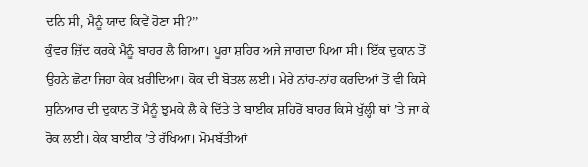ਦਨਿ ਸੀ, ਮੈਨੂੰ ਯਾਦ ਕਿਵੇਂ ਹੋਣਾ ਸੀ?’’
ਕੁੰਵਰ ਜ਼ਿੱਦ ਕਰਕੇ ਮੈਨੂੰ ਬਾਹਰ ਲੈ ਗਿਆ। ਪੂਰਾ ਸ਼ਹਿਰ ਅਜੇ ਜਾਗਦਾ ਪਿਆ ਸੀ। ਇੱਕ ਦੁਕਾਨ ਤੋਂ ਉਹਨੇ ਛੋਟਾ ਜਿਹਾ ਕੇਕ ਖ਼ਰੀਦਿਆ। ਕੋਕ ਦੀ ਬੋਤਲ ਲਈ। ਮੇਰੇ ਨਾਂਹ-ਨਾਂਹ ਕਰਦਿਆਂ ਤੋਂ ਵੀ ਕਿਸੇ ਸੁਨਿਆਰ ਦੀ ਦੁਕਾਨ ਤੋਂ ਮੈਨੂੰ ਝੁਮਕੇ ਲੈ ਕੇ ਦਿੱਤੇ ਤੇ ਬਾਈਕ ਸ਼ਹਿਰੋਂ ਬਾਹਰ ਕਿਸੇ ਖੁੱਲ੍ਹੀ ਥਾਂ ’ਤੇ ਜਾ ਕੇ ਰੋਕ ਲਈ। ਕੇਕ ਬਾਈਕ ’ਤੇ ਰੱਖਿਆ। ਮੋਮਬੱਤੀਆਂ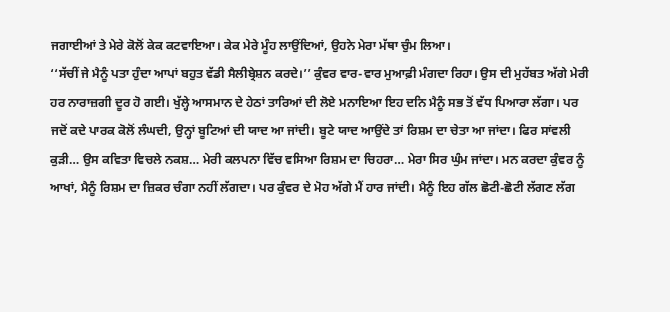ਜਗਾਈਆਂ ਤੇ ਮੇਰੇ ਕੋਲੋਂ ਕੇਕ ਕਟਵਾਇਆ। ਕੇਕ ਮੇਰੇ ਮੂੰਹ ਲਾਉਂਦਿਆਂ, ਉਹਨੇ ਮੇਰਾ ਮੱਥਾ ਚੁੰਮ ਲਿਆ।
‘‘ਸੱਚੀਂ ਜੇ ਮੈਨੂੰ ਪਤਾ ਹੁੰਦਾ ਆਪਾਂ ਬਹੁਤ ਵੱਡੀ ਸੈਲੀਬ੍ਰੇਸ਼ਨ ਕਰਦੇ।’’ ਕੁੰਵਰ ਵਾਰ-ਵਾਰ ਮੁਆਫ਼ੀ ਮੰਗਦਾ ਰਿਹਾ। ਉਸ ਦੀ ਮੁਹੱਬਤ ਅੱਗੇ ਮੇਰੀ ਹਰ ਨਾਰਾਜ਼ਗੀ ਦੂਰ ਹੋ ਗਈ। ਖੁੱਲ੍ਹੇ ਆਸਮਾਨ ਦੇ ਹੇਠਾਂ ਤਾਰਿਆਂ ਦੀ ਲੋਏ ਮਨਾਇਆ ਇਹ ਦਨਿ ਮੈਨੂੰ ਸਭ ਤੋਂ ਵੱਧ ਪਿਆਰਾ ਲੱਗਾ। ਪਰ ਜਦੋਂ ਕਦੇ ਪਾਰਕ ਕੋਲੋਂ ਲੰਘਦੀ, ਉਨ੍ਹਾਂ ਬੂਟਿਆਂ ਦੀ ਯਾਦ ਆ ਜਾਂਦੀ। ਬੂਟੇ ਯਾਦ ਆਉਂਦੇ ਤਾਂ ਰਿਸ਼ਮ ਦਾ ਚੇਤਾ ਆ ਜਾਂਦਾ। ਫਿਰ ਸਾਂਵਲੀ ਕੁੜੀ… ਉਸ ਕਵਿਤਾ ਵਿਚਲੇ ਨਕਸ਼… ਮੇਰੀ ਕਲਪਨਾ ਵਿੱਚ ਵਸਿਆ ਰਿਸ਼ਮ ਦਾ ਚਿਹਰਾ… ਮੇਰਾ ਸਿਰ ਘੁੰਮ ਜਾਂਦਾ। ਮਨ ਕਰਦਾ ਕੁੰਵਰ ਨੂੰ ਆਖਾਂ, ਮੈਨੂੰ ਰਿਸ਼ਮ ਦਾ ਜ਼ਿਕਰ ਚੰਗਾ ਨਹੀਂ ਲੱਗਦਾ। ਪਰ ਕੁੰਵਰ ਦੇ ਮੋਹ ਅੱਗੇ ਮੈਂ ਹਾਰ ਜਾਂਦੀ। ਮੈਨੂੰ ਇਹ ਗੱਲ ਛੋਟੀ-ਛੋਟੀ ਲੱਗਣ ਲੱਗ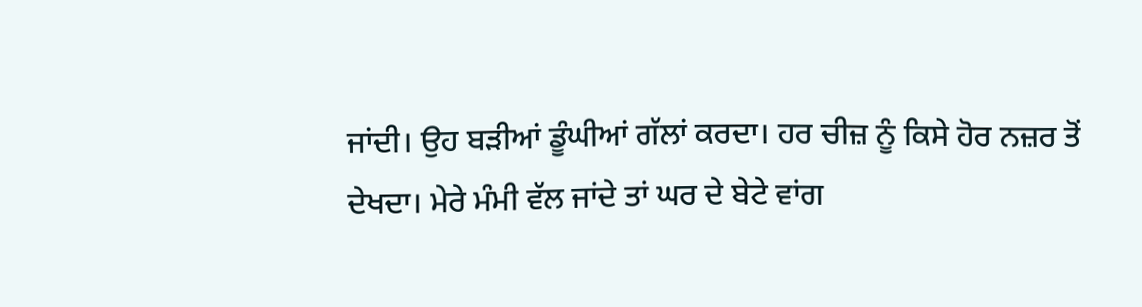ਜਾਂਦੀ। ਉਹ ਬੜੀਆਂ ਡੂੰਘੀਆਂ ਗੱਲਾਂ ਕਰਦਾ। ਹਰ ਚੀਜ਼ ਨੂੰ ਕਿਸੇ ਹੋਰ ਨਜ਼ਰ ਤੋਂ ਦੇਖਦਾ। ਮੇਰੇ ਮੰਮੀ ਵੱਲ ਜਾਂਦੇ ਤਾਂ ਘਰ ਦੇ ਬੇਟੇ ਵਾਂਗ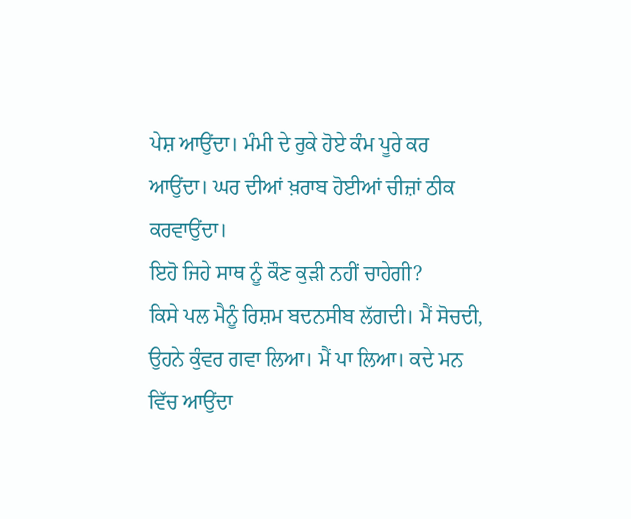ਪੇਸ਼ ਆਉਂਦਾ। ਮੰਮੀ ਦੇ ਰੁਕੇ ਹੋਏ ਕੰਮ ਪੂਰੇ ਕਰ ਆਉਂਦਾ। ਘਰ ਦੀਆਂ ਖ਼ਰਾਬ ਹੋਈਆਂ ਚੀਜ਼ਾਂ ਠੀਕ ਕਰਵਾਉਂਦਾ।
ਇਹੋ ਜਿਹੇ ਸਾਥ ਨੂੰ ਕੌਣ ਕੁੜੀ ਨਹੀਂ ਚਾਹੇਗੀ?
ਕਿਸੇ ਪਲ ਮੈਨੂੰ ਰਿਸ਼ਮ ਬਦਨਸੀਬ ਲੱਗਦੀ। ਮੈਂ ਸੋਚਦੀ, ਉਹਨੇ ਕੁੰਵਰ ਗਵਾ ਲਿਆ। ਮੈਂ ਪਾ ਲਿਆ। ਕਦੇ ਮਨ ਵਿੱਚ ਆਉਂਦਾ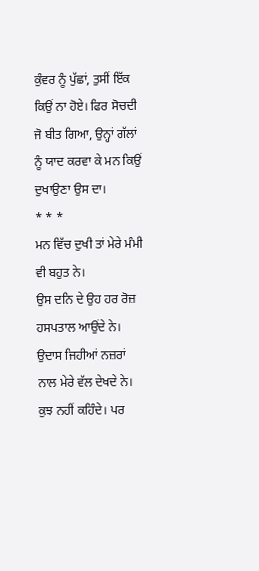ਕੁੰਵਰ ਨੂੰ ਪੁੱਛਾਂ, ਤੁਸੀਂ ਇੱਕ ਕਿਉਂ ਨਾ ਹੋਏ। ਫਿਰ ਸੋਚਦੀ ਜੋ ਬੀਤ ਗਿਆ, ਉਨ੍ਹਾਂ ਗੱਲਾਂ ਨੂੰ ਯਾਦ ਕਰਵਾ ਕੇ ਮਨ ਕਿਉਂ ਦੁਖਾਉਣਾ ਉਸ ਦਾ।
* * *
ਮਨ ਵਿੱਚ ਦੁਖੀ ਤਾਂ ਮੇਰੇ ਮੰਮੀ ਵੀ ਬਹੁਤ ਨੇ।
ਉਸ ਦਨਿ ਦੇ ਉਹ ਹਰ ਰੋਜ਼ ਹਸਪਤਾਲ ਆਉਂਦੇ ਨੇ। ਉਦਾਸ ਜਿਹੀਆਂ ਨਜ਼ਰਾਂ ਨਾਲ ਮੇਰੇ ਵੱਲ ਦੇਖਦੇ ਨੇ। ਕੁਝ ਨਹੀਂ ਕਹਿੰਦੇ। ਪਰ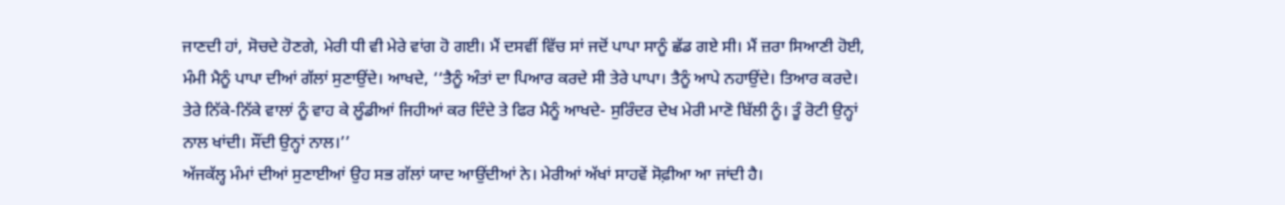ਜਾਣਦੀ ਹਾਂ, ਸੋਚਦੇ ਹੋਣਗੇ, ਮੇਰੀ ਧੀ ਵੀ ਮੇਰੇ ਵਾਂਗ ਹੋ ਗਈ। ਮੈਂ ਦਸਵੀਂ ਵਿੱਚ ਸਾਂ ਜਦੋਂ ਪਾਪਾ ਸਾਨੂੰ ਛੱਡ ਗਏ ਸੀ। ਮੈਂ ਜ਼ਰਾ ਸਿਆਣੀ ਹੋਈ, ਮੰਮੀ ਮੈਨੂੰ ਪਾਪਾ ਦੀਆਂ ਗੱਲਾਂ ਸੁਣਾਉਂਦੇ। ਆਖਦੇ, ‘‘ਤੈਨੂੰ ਅੰਤਾਂ ਦਾ ਪਿਆਰ ਕਰਦੇ ਸੀ ਤੇਰੇ ਪਾਪਾ। ਤੈਨੂੰ ਆਪੇ ਨਹਾਉਂਦੇ। ਤਿਆਰ ਕਰਦੇ। ਤੇਰੇ ਨਿੱਕੇ-ਨਿੱਕੇ ਵਾਲਾਂ ਨੂੰ ਵਾਹ ਕੇ ਲੂੰਡੀਆਂ ਜਿਹੀਆਂ ਕਰ ਦਿੰਦੇ ਤੇ ਫਿਰ ਮੈਨੂੰ ਆਖਦੇ- ਸੁਰਿੰਦਰ ਦੇਖ ਮੇਰੀ ਮਾਣੋ ਬਿੱਲੀ ਨੂੰ। ਤੂੰ ਰੋਟੀ ਉਨ੍ਹਾਂ ਨਾਲ ਖਾਂਦੀ। ਸੌਂਦੀ ਉਨ੍ਹਾਂ ਨਾਲ।’’
ਅੱਜਕੱਲ੍ਹ ਮੰਮਾਂ ਦੀਆਂ ਸੁਣਾਈਆਂ ਉਹ ਸਭ ਗੱਲਾਂ ਯਾਦ ਆਉਂਦੀਆਂ ਨੇ। ਮੇਰੀਆਂ ਅੱਖਾਂ ਸਾਹਵੇਂ ਸੋਫ਼ੀਆ ਆ ਜਾਂਦੀ ਹੈ।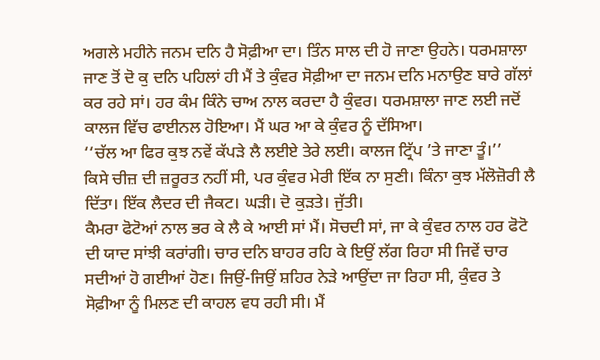ਅਗਲੇ ਮਹੀਨੇ ਜਨਮ ਦਨਿ ਹੈ ਸੋਫ਼ੀਆ ਦਾ। ਤਿੰਨ ਸਾਲ ਦੀ ਹੋ ਜਾਣਾ ਉਹਨੇ। ਧਰਮਸ਼ਾਲਾ ਜਾਣ ਤੋਂ ਦੋ ਕੁ ਦਨਿ ਪਹਿਲਾਂ ਹੀ ਮੈਂ ਤੇ ਕੁੰਵਰ ਸੋਫ਼ੀਆ ਦਾ ਜਨਮ ਦਨਿ ਮਨਾਉਣ ਬਾਰੇ ਗੱਲਾਂ ਕਰ ਰਹੇ ਸਾਂ। ਹਰ ਕੰਮ ਕਿੰਨੇ ਚਾਅ ਨਾਲ ਕਰਦਾ ਹੈ ਕੁੰਵਰ। ਧਰਮਸ਼ਾਲਾ ਜਾਣ ਲਈ ਜਦੋਂ ਕਾਲਜ ਵਿੱਚ ਫਾਈਨਲ ਹੋਇਆ। ਮੈਂ ਘਰ ਆ ਕੇ ਕੁੰਵਰ ਨੂੰ ਦੱਸਿਆ।
‘‘ਚੱਲ ਆ ਫਿਰ ਕੁਝ ਨਵੇਂ ਕੱਪੜੇ ਲੈ ਲਈਏ ਤੇਰੇ ਲਈ। ਕਾਲਜ ਟ੍ਰਿੱਪ ’ਤੇ ਜਾਣਾ ਤੂੰ।’’
ਕਿਸੇ ਚੀਜ਼ ਦੀ ਜ਼ਰੂਰਤ ਨਹੀਂ ਸੀ, ਪਰ ਕੁੰਵਰ ਮੇਰੀ ਇੱਕ ਨਾ ਸੁਣੀ। ਕਿੰਨਾ ਕੁਝ ਮੱਲੋਜ਼ੋਰੀ ਲੈ ਦਿੱਤਾ। ਇੱਕ ਲੈਦਰ ਦੀ ਜੈਕਟ। ਘੜੀ। ਦੋ ਕੁੜਤੇ। ਜੁੱਤੀ।
ਕੈਮਰਾ ਫੋਟੋਆਂ ਨਾਲ ਭਰ ਕੇ ਲੈ ਕੇ ਆਈ ਸਾਂ ਮੈਂ। ਸੋਚਦੀ ਸਾਂ, ਜਾ ਕੇ ਕੁੰਵਰ ਨਾਲ ਹਰ ਫੋਟੋ ਦੀ ਯਾਦ ਸਾਂਝੀ ਕਰਾਂਗੀ। ਚਾਰ ਦਨਿ ਬਾਹਰ ਰਹਿ ਕੇ ਇਉਂ ਲੱਗ ਰਿਹਾ ਸੀ ਜਿਵੇਂ ਚਾਰ ਸਦੀਆਂ ਹੋ ਗਈਆਂ ਹੋਣ। ਜਿਉਂ-ਜਿਉਂ ਸ਼ਹਿਰ ਨੇੜੇ ਆਉਂਦਾ ਜਾ ਰਿਹਾ ਸੀ, ਕੁੰਵਰ ਤੇ ਸੋਫ਼ੀਆ ਨੂੰ ਮਿਲਣ ਦੀ ਕਾਹਲ ਵਧ ਰਹੀ ਸੀ। ਮੈਂ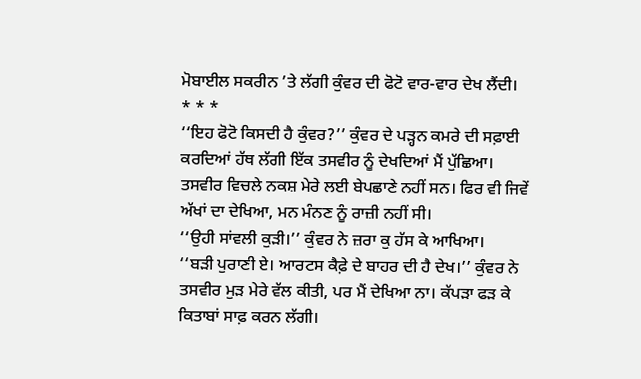ਮੋਬਾਈਲ ਸਕਰੀਨ ’ਤੇ ਲੱਗੀ ਕੁੰਵਰ ਦੀ ਫੋਟੋ ਵਾਰ-ਵਾਰ ਦੇਖ ਲੈਂਦੀ।
* * *
‘‘ਇਹ ਫੋਟੋ ਕਿਸਦੀ ਹੈ ਕੁੰਵਰ?’’ ਕੁੰਵਰ ਦੇ ਪੜ੍ਹਨ ਕਮਰੇ ਦੀ ਸਫ਼ਾਈ ਕਰਦਿਆਂ ਹੱਥ ਲੱਗੀ ਇੱਕ ਤਸਵੀਰ ਨੂੰ ਦੇਖਦਿਆਂ ਮੈਂ ਪੁੱਛਿਆ।
ਤਸਵੀਰ ਵਿਚਲੇ ਨਕਸ਼ ਮੇਰੇ ਲਈ ਬੇਪਛਾਣੇ ਨਹੀਂ ਸਨ। ਫਿਰ ਵੀ ਜਿਵੇਂ ਅੱਖਾਂ ਦਾ ਦੇਖਿਆ, ਮਨ ਮੰਨਣ ਨੂੰ ਰਾਜ਼ੀ ਨਹੀਂ ਸੀ।
‘‘ਉਹੀ ਸਾਂਵਲੀ ਕੁੜੀ।’’ ਕੁੰਵਰ ਨੇ ਜ਼ਰਾ ਕੁ ਹੱਸ ਕੇ ਆਖਿਆ।
‘‘ਬੜੀ ਪੁਰਾਣੀ ਏ। ਆਰਟਸ ਕੈਫ਼ੇ ਦੇ ਬਾਹਰ ਦੀ ਹੈ ਦੇਖ।’’ ਕੁੰਵਰ ਨੇ ਤਸਵੀਰ ਮੁੜ ਮੇਰੇ ਵੱਲ ਕੀਤੀ, ਪਰ ਮੈਂ ਦੇਖਿਆ ਨਾ। ਕੱਪੜਾ ਫੜ ਕੇ ਕਿਤਾਬਾਂ ਸਾਫ਼ ਕਰਨ ਲੱਗੀ।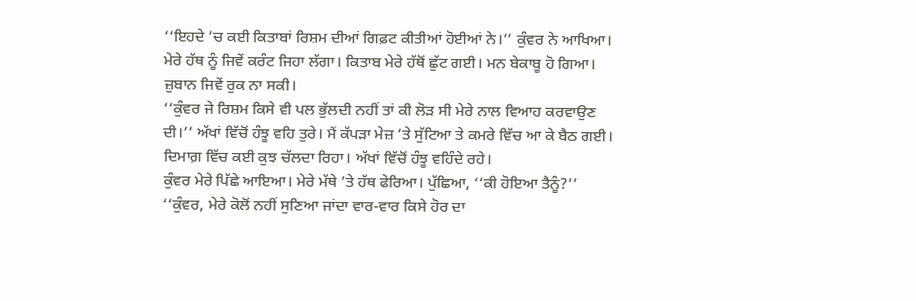‘‘ਇਹਦੇ ’ਚ ਕਈ ਕਿਤਾਬਾਂ ਰਿਸ਼ਮ ਦੀਆਂ ਗਿਫ਼ਟ ਕੀਤੀਆਂ ਹੋਈਆਂ ਨੇ।’’ ਕੁੰਵਰ ਨੇ ਆਖਿਆ। ਮੇਰੇ ਹੱਥ ਨੂੰ ਜਿਵੇਂ ਕਰੰਟ ਜਿਹਾ ਲੱਗਾ। ਕਿਤਾਬ ਮੇਰੇ ਹੱਥੋਂ ਛੁੱਟ ਗਈ। ਮਨ ਬੇਕਾਬੂ ਹੋ ਗਿਆ। ਜ਼ੁਬਾਨ ਜਿਵੇਂ ਰੁਕ ਨਾ ਸਕੀ।
‘‘ਕੁੰਵਰ ਜੇ ਰਿਸ਼ਮ ਕਿਸੇ ਵੀ ਪਲ ਭੁੱਲਦੀ ਨਹੀਂ ਤਾਂ ਕੀ ਲੋੜ ਸੀ ਮੇਰੇ ਨਾਲ ਵਿਆਹ ਕਰਵਾਉਣ ਦੀ।’’ ਅੱਖਾਂ ਵਿੱਚੋਂ ਹੰਝੂ ਵਹਿ ਤੁਰੇ। ਮੈਂ ਕੱਪੜਾ ਮੇਜ਼ ’ਤੇ ਸੁੱਟਿਆ ਤੇ ਕਮਰੇ ਵਿੱਚ ਆ ਕੇ ਬੈਠ ਗਈ। ਦਿਮਾਗ਼ ਵਿੱਚ ਕਈ ਕੁਝ ਚੱਲਦਾ ਰਿਹਾ। ਅੱਖਾਂ ਵਿੱਚੋਂ ਹੰਝੂ ਵਹਿੰਦੇ ਰਹੇ।
ਕੁੰਵਰ ਮੇਰੇ ਪਿੱਛੇ ਆਇਆ। ਮੇਰੇ ਮੱਥੇ ’ਤੇ ਹੱਥ ਫੇਰਿਆ। ਪੁੱਛਿਆ, ‘‘ਕੀ ਹੋਇਆ ਤੈਨੂੰ?’’
‘‘ਕੁੰਵਰ, ਮੇਰੇ ਕੋਲੋਂ ਨਹੀਂ ਸੁਣਿਆ ਜਾਂਦਾ ਵਾਰ-ਵਾਰ ਕਿਸੇ ਹੋਰ ਦਾ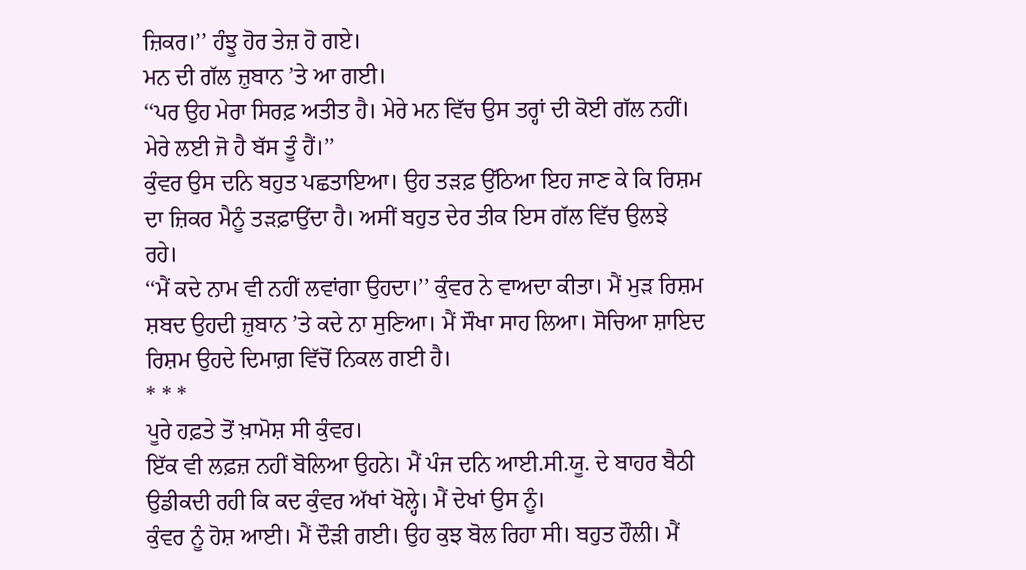ਜ਼ਿਕਰ।’’ ਹੰਝੂ ਹੋਰ ਤੇਜ਼ ਹੋ ਗਏ।
ਮਨ ਦੀ ਗੱਲ ਜ਼ੁਬਾਨ ’ਤੇ ਆ ਗਈ।
‘‘ਪਰ ਉਹ ਮੇਰਾ ਸਿਰਫ਼ ਅਤੀਤ ਹੈ। ਮੇਰੇ ਮਨ ਵਿੱਚ ਉਸ ਤਰ੍ਹਾਂ ਦੀ ਕੋਈ ਗੱਲ ਨਹੀਂ। ਮੇਰੇ ਲਈ ਜੋ ਹੈ ਬੱਸ ਤੂੰ ਹੈਂ।’’
ਕੁੰਵਰ ਉਸ ਦਨਿ ਬਹੁਤ ਪਛਤਾਇਆ। ਉਹ ਤੜਫ਼ ਉੱਠਿਆ ਇਹ ਜਾਣ ਕੇ ਕਿ ਰਿਸ਼ਮ ਦਾ ਜ਼ਿਕਰ ਮੈਨੂੰ ਤੜਫ਼ਾਉਂਦਾ ਹੈ। ਅਸੀਂ ਬਹੁਤ ਦੇਰ ਤੀਕ ਇਸ ਗੱਲ ਵਿੱਚ ਉਲਝੇ ਰਹੇ।
‘‘ਮੈਂ ਕਦੇ ਨਾਮ ਵੀ ਨਹੀਂ ਲਵਾਂਗਾ ਉਹਦਾ।’’ ਕੁੰਵਰ ਨੇ ਵਾਅਦਾ ਕੀਤਾ। ਮੈਂ ਮੁੜ ਰਿਸ਼ਮ ਸ਼ਬਦ ਉਹਦੀ ਜ਼ੁਬਾਨ ’ਤੇ ਕਦੇ ਨਾ ਸੁਣਿਆ। ਮੈਂ ਸੌਖਾ ਸਾਹ ਲਿਆ। ਸੋਚਿਆ ਸ਼ਾਇਦ ਰਿਸ਼ਮ ਉਹਦੇ ਦਿਮਾਗ਼ ਵਿੱਚੋਂ ਨਿਕਲ ਗਈ ਹੈ।
* * *
ਪੂਰੇ ਹਫ਼ਤੇ ਤੋਂ ਖ਼ਾਮੋਸ਼ ਸੀ ਕੁੰਵਰ।
ਇੱਕ ਵੀ ਲਫ਼ਜ਼ ਨਹੀਂ ਬੋਲਿਆ ਉਹਨੇ। ਮੈਂ ਪੰਜ ਦਨਿ ਆਈ.ਸੀ.ਯੂ. ਦੇ ਬਾਹਰ ਬੈਠੀ ਉਡੀਕਦੀ ਰਹੀ ਕਿ ਕਦ ਕੁੰਵਰ ਅੱਖਾਂ ਖੋਲ੍ਹੇ। ਮੈਂ ਦੇਖਾਂ ਉਸ ਨੂੰ।
ਕੁੰਵਰ ਨੂੰ ਹੋਸ਼ ਆਈ। ਮੈਂ ਦੌੜੀ ਗਈ। ਉਹ ਕੁਝ ਬੋਲ ਰਿਹਾ ਸੀ। ਬਹੁਤ ਹੌਲੀ। ਮੈਂ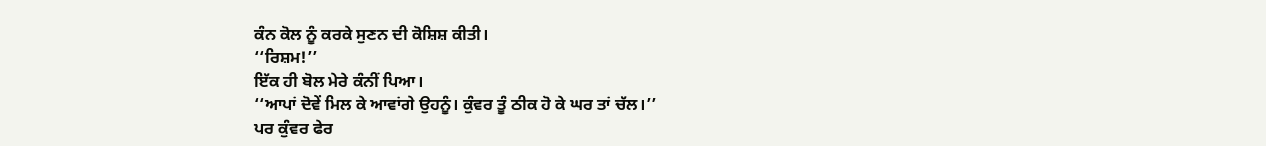ਕੰਨ ਕੋਲ ਨੂੰ ਕਰਕੇ ਸੁਣਨ ਦੀ ਕੋਸ਼ਿਸ਼ ਕੀਤੀ।
‘‘ਰਿਸ਼ਮ!’’
ਇੱਕ ਹੀ ਬੋਲ ਮੇਰੇ ਕੰਨੀਂ ਪਿਆ।
‘‘ਆਪਾਂ ਦੋਵੇਂ ਮਿਲ ਕੇ ਆਵਾਂਗੇ ਉਹਨੂੰ। ਕੁੰਵਰ ਤੂੰ ਠੀਕ ਹੋ ਕੇ ਘਰ ਤਾਂ ਚੱਲ।’’
ਪਰ ਕੁੰਵਰ ਫੇਰ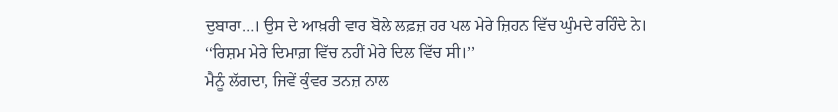ਦੁਬਾਰਾ…। ਉਸ ਦੇ ਆਖ਼ਰੀ ਵਾਰ ਬੋਲੇ ਲਫ਼ਜ਼ ਹਰ ਪਲ ਮੇਰੇ ਜ਼ਿਹਨ ਵਿੱਚ ਘੁੰਮਦੇ ਰਹਿੰਦੇ ਨੇ। ‘‘ਰਿਸ਼ਮ ਮੇਰੇ ਦਿਮਾਗ਼ ਵਿੱਚ ਨਹੀਂ ਮੇਰੇ ਦਿਲ ਵਿੱਚ ਸੀ।’’
ਮੈਨੂੰ ਲੱਗਦਾ, ਜਿਵੇਂ ਕੁੰਵਰ ਤਨਜ਼ ਨਾਲ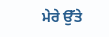ਮੇਰੇ ਉੱਤੇ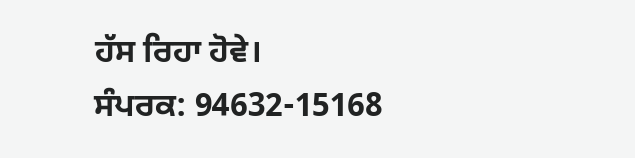ਹੱਸ ਰਿਹਾ ਹੋਵੇ।
ਸੰਪਰਕ: 94632-15168